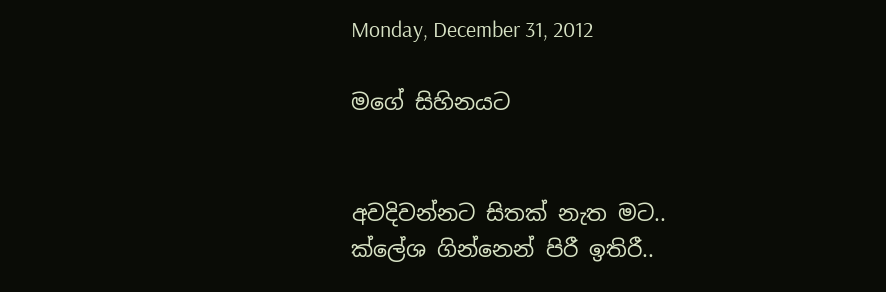Monday, December 31, 2012

මගේ සිහිනයට


අවදිවන්නට සිතක් නැත මට..
ක්ලේශ ගින්නෙන් පිරී ඉතිරී..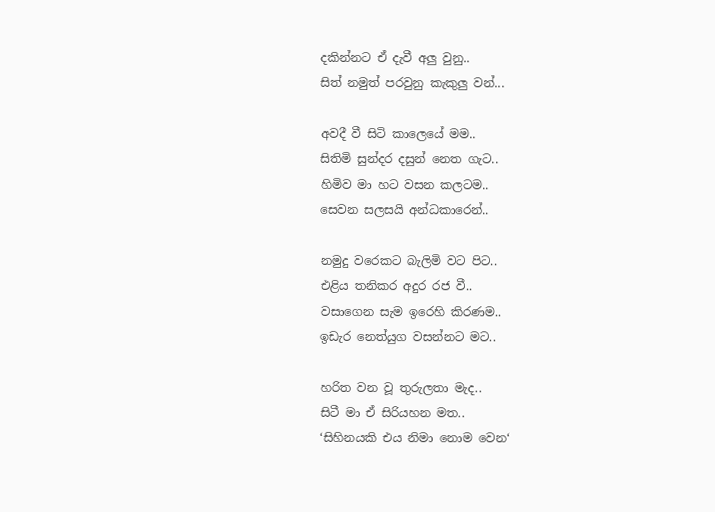දකින්නට ඒ දැවී අලු වුනු..
සිත් නමුත් පරවුනු කැකුලු වන්...

අවදී වී සිටි කාලෙයේ මම..
සිතිමි සුන්දර දසුන් නෙත ගැට..
හිමිව මා හට වසන කලටම..
සෙවන සලසයි අන්ධකාරෙන්..

නමුදු වරෙකට බැලිමි වට පිට..
එළිය තනිකර අදුර රජ වී..
වසාගෙන සැම ඉරෙහි කිරණම..
ඉඩැර නෙත්යුග වසන්නට මට..

හරිත වන වූ තුරුලතා මැද..
සිටී මා ඒ සිරියහන මත..
‘සිහිනයකි එය නිමා නොම වෙන‘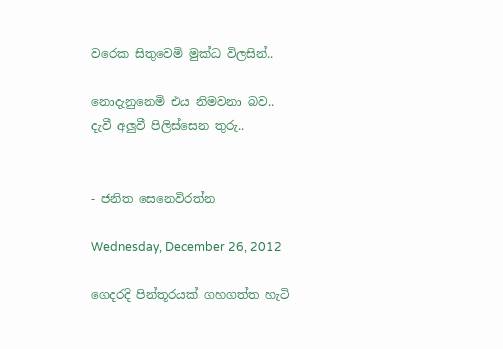වරෙක සිතුවෙමි මුක්ධ විලසින්..

නොදැනුනෙමි එය නිමවනා බව..
දැවී අලුවී පිලිස්සෙන තුරු..


- ජනිත සෙනෙවිරත්න

Wednesday, December 26, 2012

ගෙදරදි පින්තූරයක් ගහගත්ත හැටි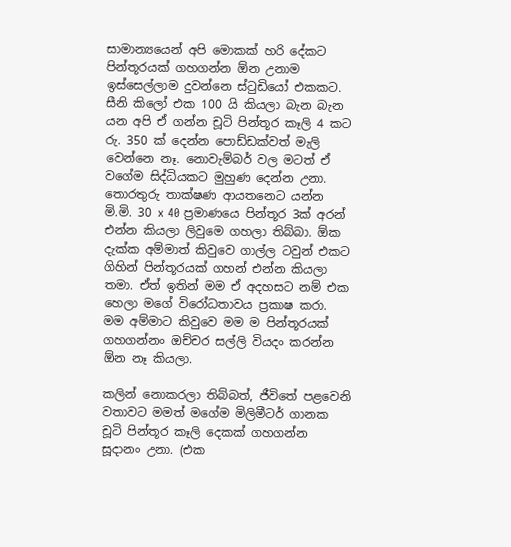සාමාන්‍යයෙන් අපි මොකක් හරි දේකට පින්තූරයක් ගහගන්න ඕන උනාම ඉස්සෙල්ලාම දුවන්නෙ ස්ටුඩියෝ එකකට. සීනි කිලෝ එක 100 යි කියලා බැන බැන යන අපි ඒ ගන්න චූටි පින්තූර කෑලි 4 කට රු. 350 ක් දෙන්න පොඩ්ඩක්වත් මැලි වෙන්නෙ නෑ. නොවැම්බර් වල මටත් ඒ වගේම සිද්ධියකට මුහුණ දෙන්න උනා. තොරතුරු තාක්ෂණ ආයතනෙට යන්න මි.මි. 30 x 40 ප්‍රමාණයෙ පින්තූර 3ක් අරන් එන්න කියලා ලිවුමෙ ගහලා තිබ්බා. ඕක දැක්ක අම්මාත් කිවුවෙ ගාල්ල ටවුන් එකට ගිහින් පින්තූරයක් ගහන් එන්න කියලා තමා. ඒත් ඉතින් මම ඒ අදහසට නම් එක හෙලා මගේ විරෝධතාවය ප්‍රකාෂ කරා. මම අම්මාට කිවුවෙ මම ම පින්තූරයක් ගහගන්නං ඔච්චර සල්ලි වියදං කරන්න ඕන නෑ කියලා.

කලින් නොකරලා තිබ්බත්, ජීවිතේ පළවෙනි වතාවට මමත් මගේම මිලිමීටර් ගානක චූටි පින්තූර කෑලි දෙකක් ගහගන්න සූදානං උනා. (එක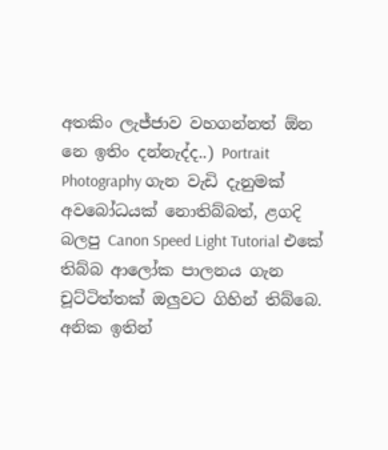අතකිං ලැජ්ජාව වහගන්නත් ඕන නෙ ඉතිං දන්නැද්ද..) Portrait Photography ගැන වැඩි දැනුමක් අවබෝධයක් නොතිබ්බත්, ළගදි බලපු Canon Speed Light Tutorial එකේ තිබ්බ ආලෝක පාලනය ගැන චූට්ටිත්තක් ඔලුවට ගිහින් තිබ්බෙ. අනික ඉතින්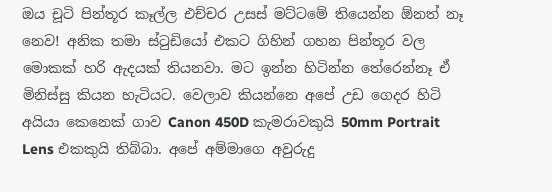ඔය චූටි පින්තූර කෑල්ල එච්චර උසස් මට්ටමේ තියෙන්න ඕනත් නෑ නෙව! අනික තමා ස්ටුඩියෝ එකට ගිහින් ගහන පින්තූර වල මොකක් හරි ඇදයක් තියනවා. මට ඉන්න හිටින්න තේරෙන්නෑ ඒ මිනිස්සු කියන හැටියට. වෙලාව කියන්නෙ අපේ උඩ ගෙදර හිටි අයියා කෙනෙක් ගාව Canon 450D කැමරාවකුයි 50mm Portrait Lens එකකුයි තිබ්බා. අපේ අම්මාගෙ අවුරුදු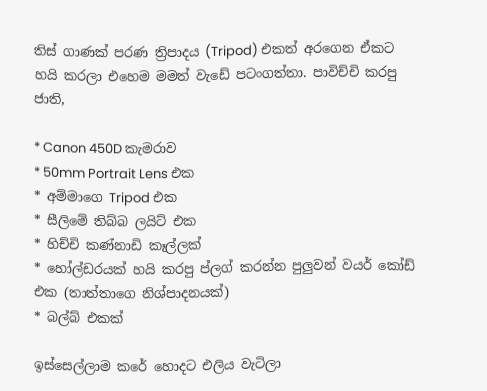තිස් ගාණක් පරණ ත්‍රිපාදය (Tripod) එකත් අරගෙන ඒකට හයි කරලා එහෙම මමත් වැඩේ පටංගත්තා‍. පාවිච්චි කරපු ජාති,

* Canon 450D කැමරාව
* 50mm Portrait Lens එක
* අම්මාගෙ Tripod එක
* සීලිමේ තිබ්බ ලයිට් එක
* හිච්චි කණ්නාඩි කෑල්ලක්
* හෝල්ඩරයක් හයි කරපු ප්ලග් කරන්න පුලුවන් වයර් කෝඩ් එක (තාත්තාගෙ නිශ්පාදනයක්)
* බල්බ් එකක්

ඉස්සෙල්ලාම කරේ හොදට එලිය වැටිලා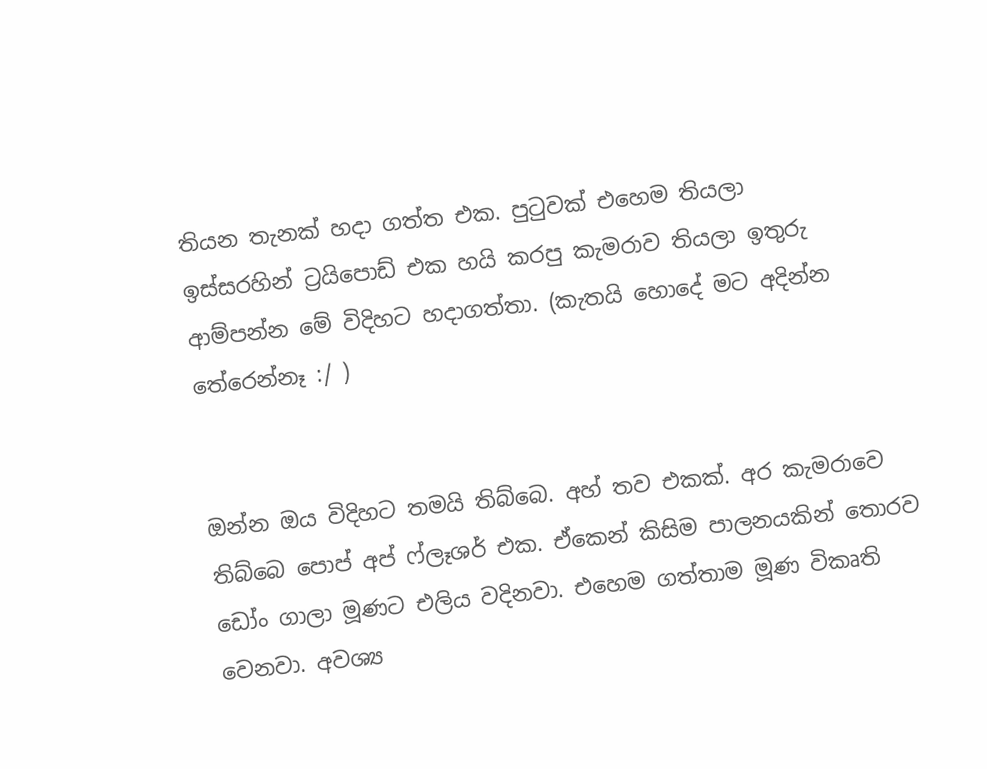තියන තැනක් හදා ගත්ත එක. පුටුවක් එහෙම තියලා ඉස්සරහින් ‍ට්‍රයිපොඩ් එක හයි කරපු කැමරාව තියලා ඉතුරු ආම්පන්න මේ විදිහට හදාගත්තා. (කැතයි හොදේ මට අදින්න තේරෙන්නෑ :/ )


ඔන්න ඔය විදිහට තමයි තිබ්බෙ. අහ් තව එකක්. අර කැමරාවෙ තිබ්බෙ පොප් අප් ෆ්ලෑශර් එක. ඒකෙන් කිසිම පාලනයකින් තොරව ඩෝං ගාලා මූණට එලිය වදිනවා. එහෙම ගත්තාම මූණ විකෘති වෙනවා. අවශ්‍ය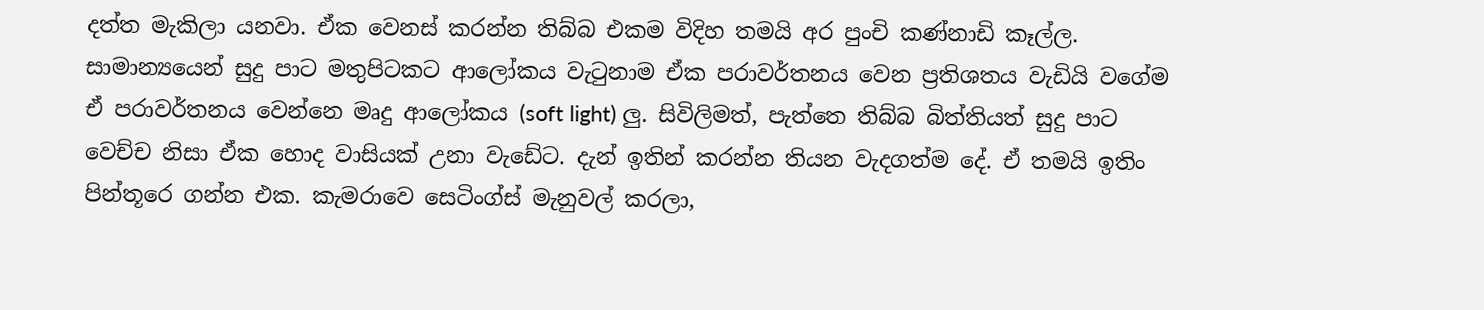දත්ත මැකිලා යනවා. ඒක වෙනස් කරන්න තිබ්බ එකම විදිහ තමයි අර පුංචි කණ්නාඩි කෑල්ල. සාමාන්‍යයෙන් සුදු පාට මතුපිටකට ආලෝකය වැටුනාම ඒක පරාවර්තනය වෙන ප්‍රතිශතය වැඩියි වගේම ඒ පරාවර්තනය වෙන්නෙ මෘදු ආලෝකය (soft light) ලු. සිවිලිමත්, පැත්තෙ තිබ්බ බිත්තියත් සුදු පාට වෙච්ච නිසා ඒක හොද වාසියක් උනා වැඩේට. දැන් ඉතින් කරන්න තියන වැදගත්ම දේ. ඒ තමයි ඉතිං පින්තූරෙ ගන්න එක. කැමරාවෙ සෙටිංග්ස් මැනුවල් කරලා,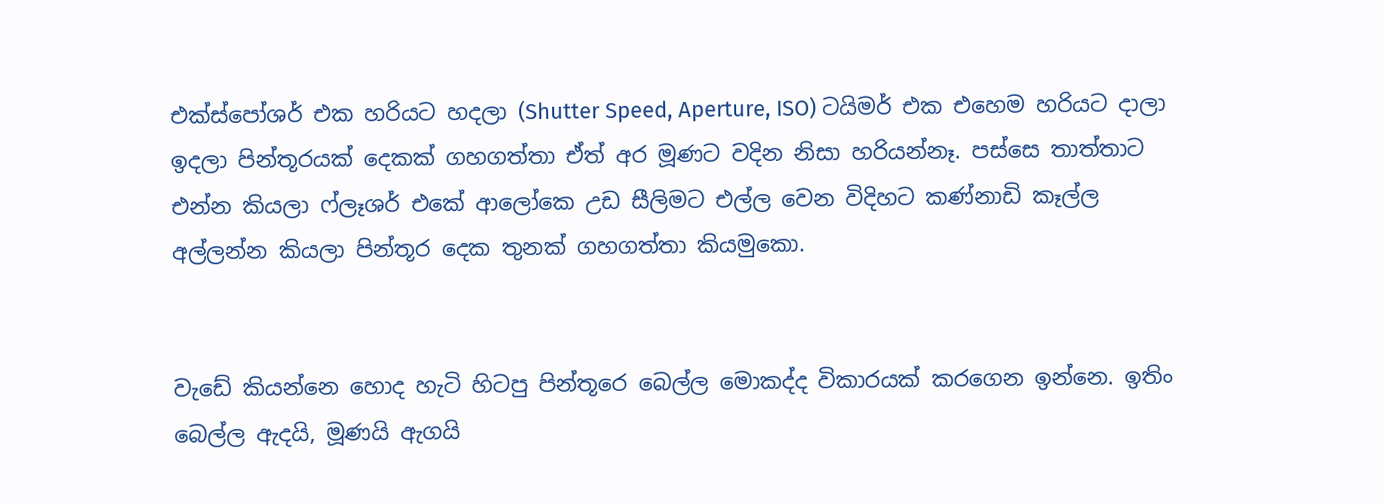එක්ස්පෝශර් එක හරියට හදලා (Shutter Speed, Aperture, ISO) ටයිමර් එක එහෙම හරියට දාලා ඉදලා පින්තූරයක් දෙකක් ගහගත්තා ඒත් අර මූණට වදින නිසා හරියන්නෑ. පස්සෙ තාත්තාට එන්න කියලා ෆ්ලෑශර් එකේ ආලෝකෙ උඩ සීලිමට එල්ල වෙන විදිහට කණ්නාඩි කෑල්ල අල්ලන්න කියලා පින්තූර දෙක තුනක් ගහගත්තා කියමුකො.


වැඩේ කියන්නෙ හොද හැටි හිටපු පින්තූරෙ බෙල්ල මොකද්ද විකාරයක් කරගෙන ඉන්නෙ. ඉතිං බෙල්ල ඇදයි, මූණයි ඇගයි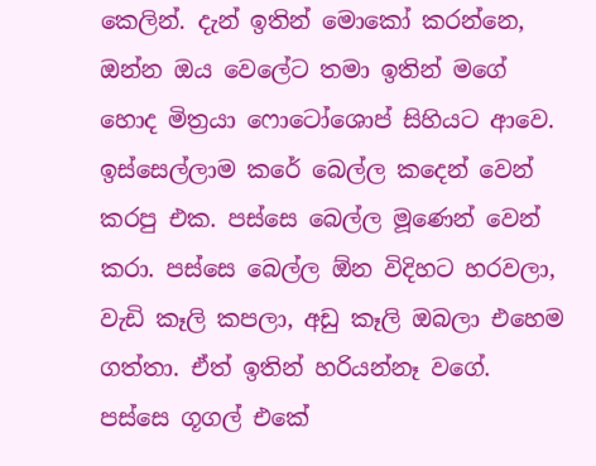කෙලින්. දැන් ඉතින් මොකෝ කරන්නෙ, ඔන්න ඔය වෙලේට තමා ඉතින් මගේ හොද මිත්‍රයා ෆොටෝශොප් සිහියට ආවෙ. ඉස්සෙල්ලාම කරේ බෙල්ල කදෙන් වෙන් කරපු එක. පස්සෙ බෙල්ල මූණෙන් වෙන් කරා. පස්සෙ බෙල්ල ඕන විදිහට හරවලා, වැඩි කෑලි කපලා, අඩු කෑලි ඔබලා එහෙම ගත්තා. ඒත් ඉතින් හරියන්නෑ වගේ. පස්සෙ ගූගල් එකේ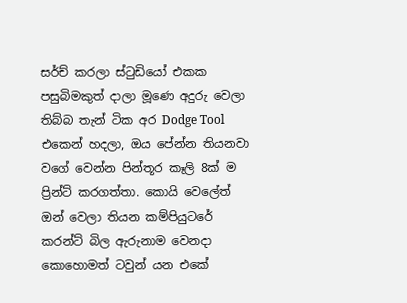සර්ච් කරලා ස්ටුඩියෝ එකක පසුබිමකුත් දාලා මූණෙ අදුරු වෙලා තිබ්බ තැන් ටික අර Dodge Tool එකෙන් හදලා, ඔය පේන්න තියනවා වගේ වෙන්න පින්තූර කෑලි 8ක් ම ප්‍රින්ට් කරගත්තා. කොයි වෙලේත් ඔන් වෙලා තියන කම්පියුටරේ කරන්ට් බිල ඇරුනාම වෙනදා කොහොමත් ටවුන් යන එකේ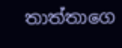තාත්තාගෙ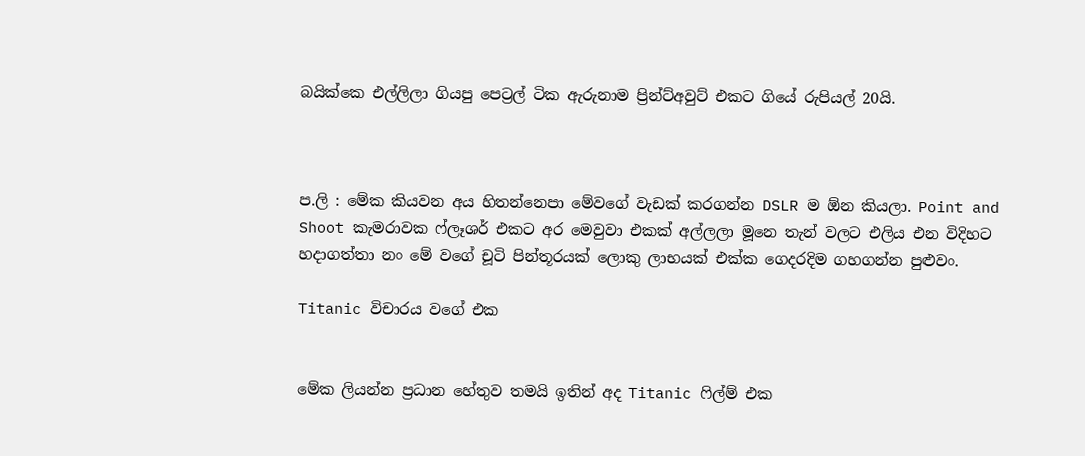බයික්කෙ එල්ලිලා ගියපු පෙට්‍රල් ටික ඇරුනාම ප්‍රින්ට්අවුට් එකට ගියේ රුපියල් 20යි.



ප.ලි : මේක කියවන අය හිතන්නෙපා මේවගේ වැඩක් කරගන්න DSLR ම ඕන කියලා. Point and Shoot කැමරාවක ෆ්ලෑශර් එකට අර මෙවුවා එකක් අල්ලලා මූනෙ තැන් වලට එලිය එන විදිහට හදාගත්තා නං මේ වගේ චූටි පින්තූරයක් ලොකු ලාභයක් එක්ක ගෙදරදිම ගහගන්න පුළුවං.

Titanic විචාරය වගේ එක


මේක ලියන්න ප්‍රධාන හේතුව තමයි ඉතින් අද Titanic ෆිල්ම් එක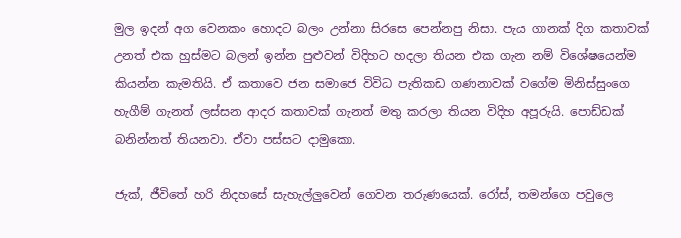මුල ඉදන් අග‍ වෙනකං හොදට බලං උන්නා සිරසෙ පෙන්නපු නිසා. පැය ගානක් දිග කතාවක් උනත් එක හුස්මට බලන් ඉන්න පුළුවන් විදිහට හදලා තියන එක ගැන නම් විශේෂයෙන්ම කියන්න කැමතියි. ඒ කතාවෙ ජන සමාජෙ විවිධ පැතිකඩ ගණනාවක් වගේම මිනිස්සුං‍ගෙ හැගීම් ගැනත් ලස්සන ආදර කතාවක් ගැනත් මතු කරලා තියන විදිහ අපූරුයි. පොඩ්ඩක් බනින්නත් තියනවා. ඒවා පස්සට දාමුකො.

ජැක්, ජීවිතේ හරි නිදහසේ සැහැල්ලුවෙන් ගෙවන තරුණයෙක්. රෝස්, තමන්ගෙ පවුලෙ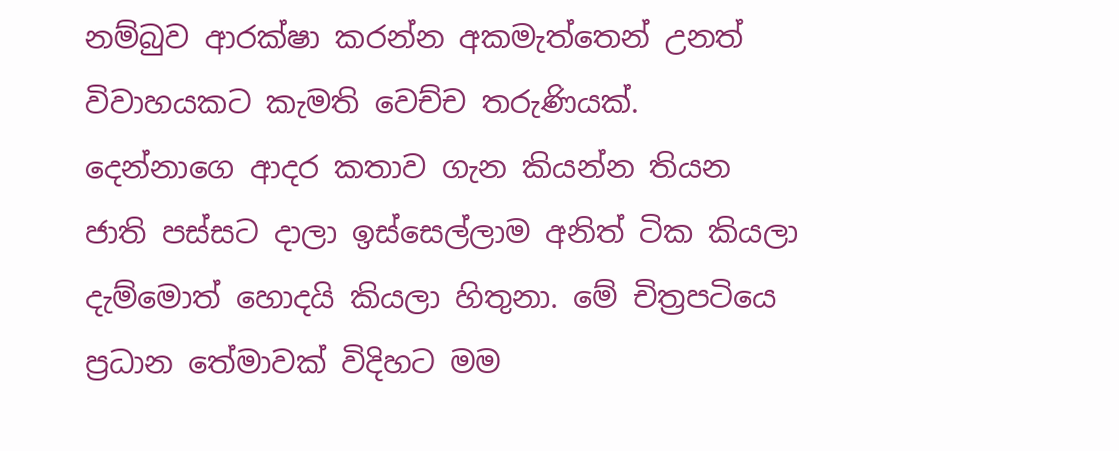නම්බුව ආරක්ෂා කරන්න අකමැත්තෙන් උනත් විවාහයකට කැමති වෙච්ච තරුණියක්. දෙන්නාගෙ ආදර කතාව ගැන කියන්න තියන ජාති පස්සට දාලා ඉස්සෙල්ලාම අනිත් ටික කියලා දැම්මොත්‍ හොදයි කියලා හිතුනා. මේ චිත්‍රපටියෙ ප්‍රධාන තේමාවක් විදිහට මම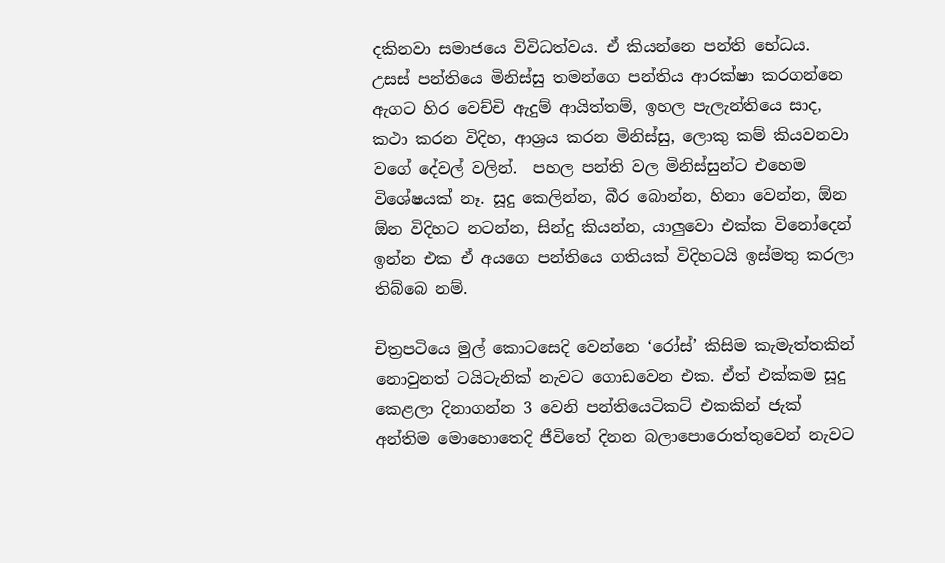දකිනවා සමාජයෙ විවිධත්වය. ඒ කියන්නෙ පන්ති භේධය‍. උසස් පන්තියෙ මිනිස්සු තමන්ගෙ පන්තිය ආරක්ෂා කරගන්නෙ ඇගට හිර වෙච්චි ඇදුම් ආයිත්තම්, ඉහල පැලැන්තියෙ සාද, කථා කරන විදිහ, ආශ්‍රය කරන මිනිස්සු, ලොකු කම් කියවනවා වගේ ‍දේවල් වලින්.  පහල පන්ති වල මිනිස්සුන්ට එහෙම විශේෂයක් නෑ. සූදු කෙලින්න, බීර බොන්න, හිනා වෙන්න, ඕන ඕන විදිහට නටන්න, සින්දු කියන්න, යාලුවො එක්ක විනෝදෙන් ඉන්න එක ඒ අයගෙ පන්තියෙ ගතියක් විදිහටයි ඉස්මතු කරලා තිබ්බෙ නම්.

චිත්‍රපටියෙ මුල් කොටසෙදි වෙන්නෙ ‘රෝස්’ කිසිම කැමැත්තකින් නොවුනත් ටයිටැනික් නැවට ගොඩවෙන එක. ඒත් එක්කම සූදු කෙළලා දිනාගන්න 3 වෙනි පන්තියෙටිකට් එකකින් ජැක් අන්තිම මොහොතෙදි ජීවිතේ දිනන බලාපොරොත්තුවෙන් නැවට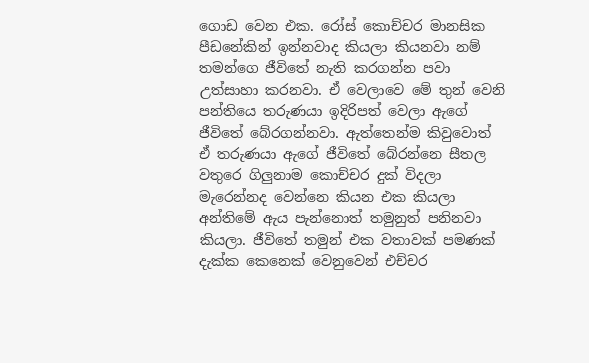ගොඩ වෙන එක. රෝස් කොච්චර මානසික පීඩනේකින් ඉන්නවාද කියලා කියනවා නම් තමන්ගෙ ජීවිතේ නැති කරගන්න පවා උත්සාහා කරනවා. ඒ වෙලාවෙ මේ තුන් වෙනි පන්තියෙ තරුණයා ඉදිරිපත් වෙලා ඇගේ ජීවිතේ බේරගන්නවා. ඇත්තෙන්ම කිවුවොත් ඒ තරුණයා ඇගේ ජීවිතේ බේරන්නෙ සීතල වතුරෙ ගිලුනාම කොච්චර දුක් විදලා මැරෙන්නද වෙන්නෙ කියන එක කියලා අන්තිමේ ඇය පැන්නොත් තමුනුත් පනිනවා කියලා. ජීවිතේ තමුන් එක වතාවක් පමණක් දැක්ක කෙනෙක් වෙනුවෙන් එච්චර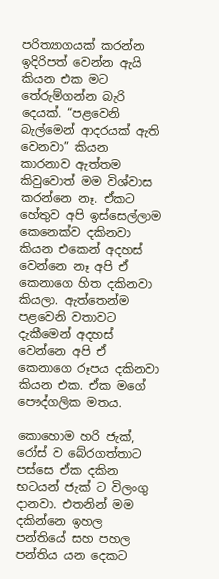පරිත්‍යාගයක් කරන්න ඉදිරිපත් වෙන්න ඇයි කියන එක මට තේරුම්ගන්න බැරි දෙයක්. “පළවෙනි බැල්මෙන් ආදරයක් ඇති වෙනවා” කියන කාරනාව ඇත්තම කිවුවොත් මම විශ්වාස කරන්නෙ නෑ. ඒකට හේතුව අපි ඉස්සෙල්ලාම කෙනෙක්ව දකිනවා කියන එකෙන් අදහස් වෙන්නෙ නෑ අපි ඒ කෙනාගෙ හිත දකිනවා කියලා. ඇත්තෙන්ම පළවෙනි වතාවට දැකීමෙන් අදහස් වෙන්නෙ අපි ඒ කෙනා‍ගෙ රූපය දකිනවා කියන එක. ඒක මගේ පෞද්ගලික මතය.

කොහොම හරි ජැක්, රෝස් ව බේරගත්තාට පස්සෙ ඒක දකින භටයන් ජැක් ට විලංගු දානවා. එතනින් මම දකින්නෙ ඉහල පන්තියේ සහ පහල පන්තිය යන දෙකට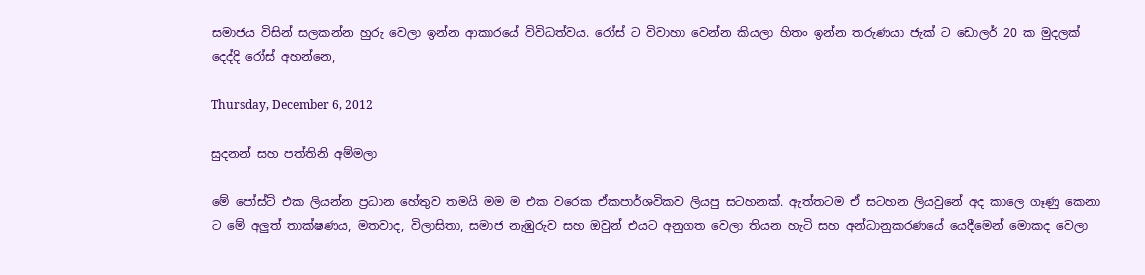සමාජය විසින් සලකන්න හුරු වෙලා ඉන්න ආකාරයේ විවිධත්වය. රෝස් ට විවාහා වෙන්න කියලා හිතං ඉන්න තරුණයා ජැක් ට ඩොලර් 20 ක මුදලක් දෙද්දි රෝස් අහන්නෙ,

Thursday, December 6, 2012

සුදනන් සහ පත්තිනි අම්මලා

මේ පෝස්ට් එක ලියන්න ප්‍රධාන හේතුව තමයි මම ම එක වරෙක ඒකපාර්ශවිකව ලියපු සටහනක්. ඇත්තටම ඒ සටහන ලියවුනේ අද කාලෙ ගෑණු කෙනා ට මේ අලුත් තාක්ෂණය, මතවාද, විලාසිතා, සමාජ නැඹුරුව සහ ඔවුන් එයට අනුගත වෙලා තියන හැටි සහ අන්ධානුකරණයේ යෙදීමෙන් මොකද වෙලා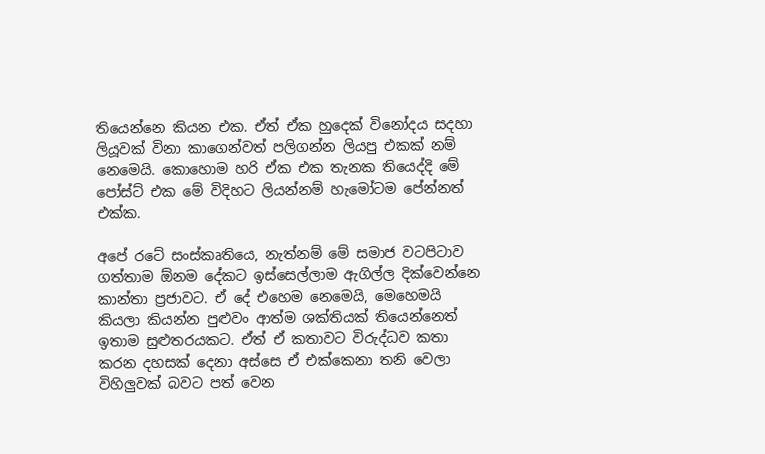තියෙන්නෙ කියන එක. ඒත් ඒක හුදෙක් විනෝදය සදහා ලියූවක් විනා කාගෙන්වත් පලිගන්න ලියපු එකක් නම් නෙමෙයි. කොහොම හරි ඒක එක තැනක තියෙද්දි මේ පෝස්ට් එක මේ විදිහට ලියන්නම් හැමෝටම පේන්නත් එක්ක.

අපේ රටේ සංස්කෘතියෙ, නැත්නම් මේ සමාජ වටපිටාව ගත්තාම ඕනම දේකට ඉස්සෙල්ලාම ඇගිල්ල දික්වෙන්නෙ කාන්තා ප්‍රජාවට. ඒ දේ එහෙම නෙමෙයි, මෙහෙමයි කියලා කියන්න පුළුවං ආත්ම ශක්තියක් තියෙන්නෙත් ඉතාම සුළුතරයකට. ඒත් ඒ කතාවට විරුද්ධව කතා කරන දහසක් දෙනා අස්සෙ ඒ එක්කෙනා තනි වෙලා විහිලුවක් බවට පත් වෙන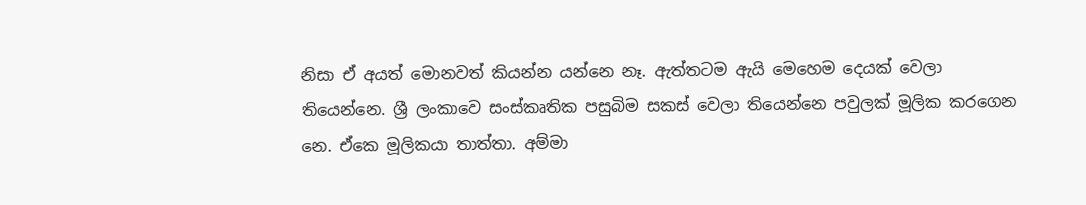නිසා ඒ අයත් මොනවත් කියන්න යන්නෙ නෑ. ඇත්තටම ඇයි මෙහෙම දෙයක් වෙලා තියෙන්නෙ. ශ්‍රී ලංකාවෙ සංස්කෘතික පසුබිම සකස් වෙලා තියෙන්නෙ පවුලක් මූලික කරගෙන නෙ. ඒකෙ මූලිකයා තාත්තා. අම්මා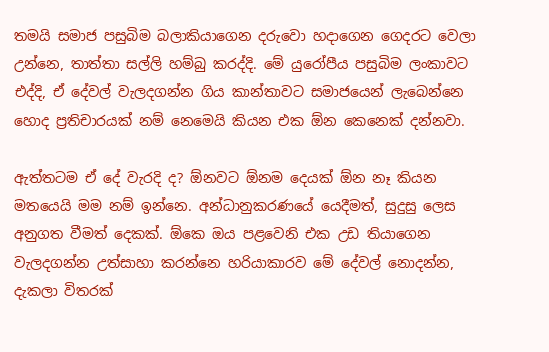තමයි සමාජ පසුබිම බලාකියාගෙන දරුවො හදාගෙන ගෙදරට වෙලා උන්නෙ, තාත්තා සල්ලි හම්බු කරද්දි. මේ යුරෝපීය පසුබිම ලංකාවට එද්දි, ඒ දේවල් වැලදගන්න ගිය කාන්තාවට සමාජයෙන් ලැබෙන්නෙ හොද ප්‍රතිචාරයක් නම් නෙමෙයි කියන එක ඕන කෙනෙක් දන්නවා.

ඇත්තටම ඒ දේ වැරදි ද? ඕනවට ඕනම දෙයක් ඕන නෑ කියන මතයෙයි මම නම් ඉන්නෙ. අන්ධානුකරණයේ යෙදීමත්, සුදුසු ලෙස අනුගත වීමත් දෙකක්. ඕකෙ ඔය පළවෙනි එක උඩ තියාගෙන වැලදගන්න උත්සාහා කරන්නෙ හරියාකාරව මේ දේවල් නොදන්න, දැකලා විතරක්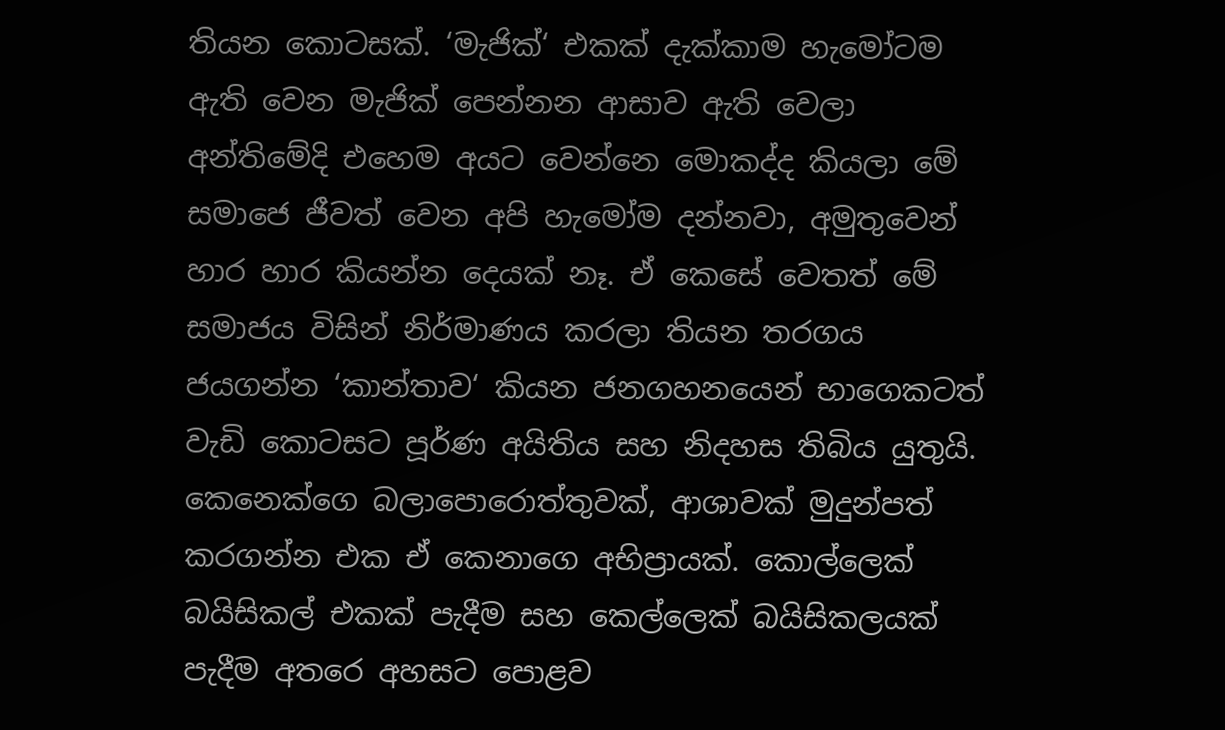තියන කොටසක්. ‘මැජික්‘ එකක් දැක්කාම හැමෝටම ඇති වෙන මැජික් පෙන්නන ආසාව ඇති වෙලා අන්තිමේදි එහෙම අයට වෙන්නෙ මොකද්ද කියලා මේ සමාජෙ ජීවත් වෙන අපි හැමෝම දන්නවා, අමුතුවෙන් හාර හාර කියන්න දෙයක් නෑ. ඒ කෙසේ වෙතත් මේ සමාජය විසින් නිර්මාණය කරලා තියන තරගය ජයගන්න ‘කාන්තාව‘ කියන ජනගහනයෙන් භාගෙකටත් වැඩි කොටසට පූර්ණ අයිතිය සහ නිදහස තිබිය යුතුයි. කෙනෙක්ගෙ බලාපොරොත්තුවක්, ආශාවක් මුදුන්පත් කරගන්න එක ඒ කෙනාගෙ අභිප්‍රායක්. කොල්ලෙක් බයිසිකල් එකක් පැදීම සහ කෙල්ලෙක් බයිසිකලයක් පැදීම අතරෙ අහසට පොළව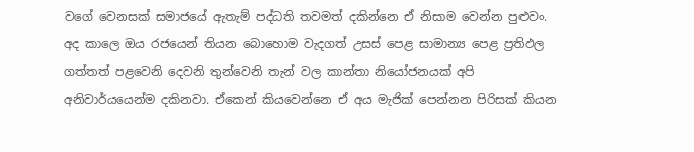වගේ වෙනසක් සමාජයේ ඇතැම් පද්ධති තවමත් දකින්නෙ ඒ නිසාම වෙන්න පුළුවං. අද කාලෙ ඔය රජයෙන් තියන බොහොම වැදගත් උසස් පෙළ සාමාන්‍ය පෙළ ප්‍රතිඵල ගත්තත් පළවෙනි දෙවනි තුන්වෙනි තැන් වල කාන්තා නියෝජනයක් අපි අනිවාර්යයෙන්ම දකිනවා. ඒකෙන් කියවෙන්නෙ ඒ අය මැජික් පෙන්නන පිරිසක් කියන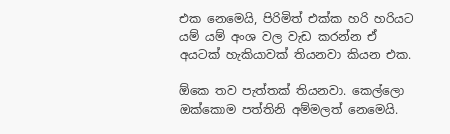එක නෙමෙයි, පිරිමිත් එක්ක හරි හරියට යම් යම් අංශ වල වැඩ කරන්න ඒ අයටක් හැකියාවක් තියනවා කියන එක.

ඕකෙ තව පැත්තක් තියනවා. කෙල්ලො ඔක්කොම පත්තිනි අම්මලත් නෙමෙයි.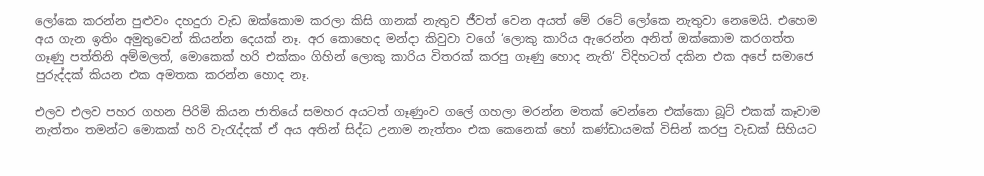ලෝකෙ කරන්න පුළුවං දහදුරා වැඩ ඔක්කොම කරලා කිසි ගානක් නැතුව ජීවත් වෙන අයත් මේ රටේ ලෝකෙ නැතුවා නෙමෙයි. එහෙම අය ගැන ඉතිං අමුතුවෙන් කියන්න දෙයක් නෑ. අර කොහෙද මන්දා කිවුවා වගේ ‘ලොකු කාරිය ඇරෙන්න අනිත් ඔක්කොම කරගත්ත ගෑණු පත්තිනි අම්මලත්, මොකෙක් හරි එක්කං ගිහින් ලොකු කාරිය විතරක් කරපු ගෑණු හොද නැති‘ විදිහටත් දකින එක අපේ සමාජෙ පුරුද්දක් කියන එක අමතක කරන්න හොද නෑ.

එලව එලව පහර ගහන පිරිමි කියන ජාතියේ සමහර අයටත් ගෑණුංව ගලේ ගහලා මරන්න මතක් වෙන්නෙ එක්කො බූට් එකක් කෑවාම නැත්තං තමන්ට මොකක් හරි වැරැද්දක් ඒ අය අතින් සිද්ධ උනාම නැත්තං එක කෙනෙක් හෝ කණ්ඩායමක් විසින් කරපු වැඩක් සිහියට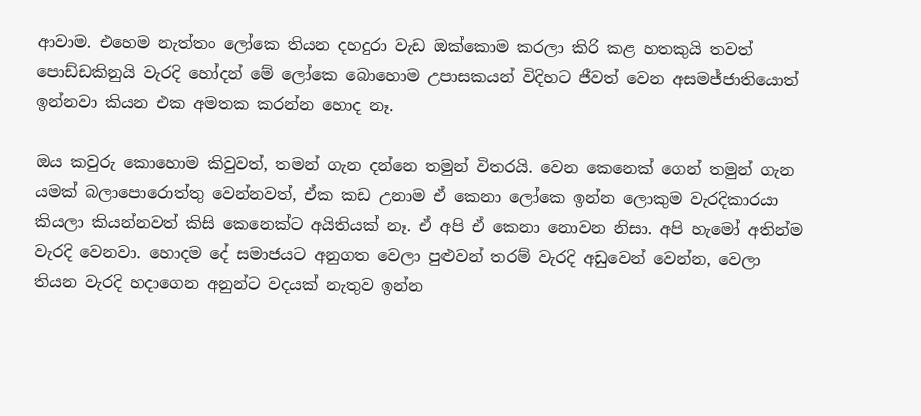ආවාම. එහෙම නැත්තං ලෝකෙ තියන දහදුරා වැඩ ඔක්කොම කරලා කිරි කළ හතකුයි තවත් පොඩ්ඩකිනුයි වැරදි හෝදන් මේ ලෝකෙ බොහොම උපාසකයන් විදිහට ජීවත් වෙන අසමජ්ජාතියොත් ඉන්නවා කියන එක අමතක කරන්න හොද නෑ.

ඔය කවුරු කොහොම කිවුවත්, තමන් ගැන දන්නෙ තමුන් විතරයි. වෙන කෙනෙක් ගෙන් තමුන් ගැන යමක් බලාපොරොත්තු වෙන්නවත්, ඒක කඩ උනාම ඒ කෙනා ලෝකෙ ඉන්න ලොකුම වැරදිකාරයා කියලා කියන්නවත් කිසි කෙනෙක්ට අයිතියක් නෑ. ඒ අපි ඒ කෙනා නොවන නිසා. අපි හැමෝ අතින්ම වැරදි වෙනවා. හොදම දේ සමාජයට අනුගත වෙලා පුළුවන් තරම් වැරදි අඩුවෙන් වෙන්න, වෙලා තියන වැරදි හදාගෙන අනුන්ට වදයක් නැතුව ඉන්න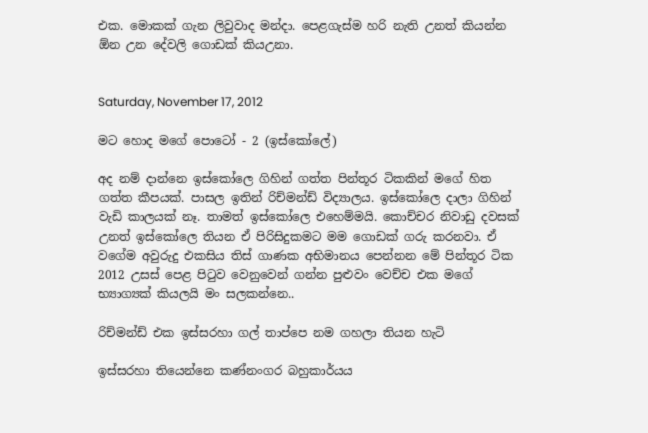එක. මොකක් ගැන ලිවුවාද මන්දා. පෙළගැස්ම හරි නැති උනත් කියන්න ඕන උන දේවලි ගොඩක් කියඋනා.


Saturday, November 17, 2012

මට හොද මගේ පොටෝ - 2 (ඉස්කෝලේ)

අද නම් දාන්නෙ ඉස්කෝලෙ ගිහින් ගත්ත පින්තූර ටිකකින් ම‍ගේ හිත ගත්ත කීපයක්. පාසල ඉතින් රිච්මන්ඩ් විද්‍යාලය. ඉස්කෝලෙ දාලා ගිහින් වැඩි කාලයක් නෑ. තාමත් ඉස්කෝලෙ එහෙම්මයි. කොච්චර නිවාඩු දවසක් උනත් ඉස්කෝලෙ තියන ඒ පිරිසිදුකමට මම ගොඩක් ගරු කරනවා. ඒ වගේම අවුරුදු එකසිය තිස් ගාණක අභිමානය පෙන්නන මේ පින්තූර ටික 2012 උසස් පෙළ පිටුව වෙනුවෙන් ගන්න පුළුවං වෙච්ච එක මගේ භ්‍යාග්‍යක් කියලයි මං සලකන්නෙ..

රිච්මන්ඩ් එක ඉස්සරහා ගල් තාප්පෙ නම ගහලා තියන හැටි

ඉස්සරහා තියෙන්නෙ කණ්නංගර බහුකාර්යය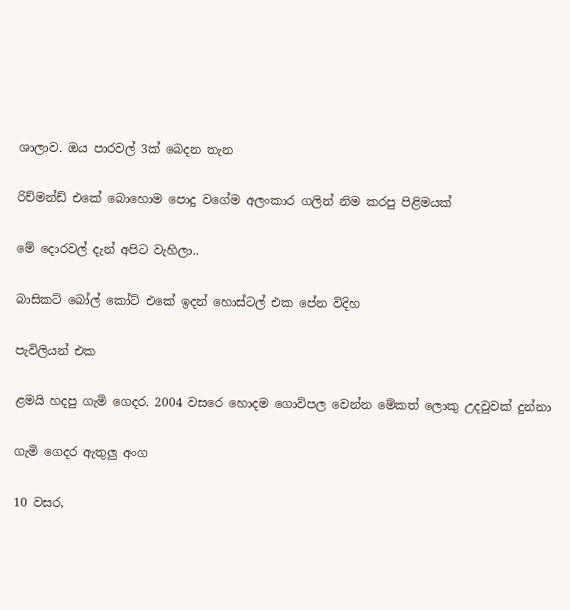ශාලාව. ඔය පාරවල් 3ක් බෙදන තැන

රිච්මන්ඩ් එකේ බොහොම පොදු වගේම අලංකාර ගලින් නිම කරපු පිළිමයක්

මේ දොරවල් දැන් අපිට වැහිලා..

බාසිකට් බෝල් කෝට් එකේ ඉදන් හොස්ටල් එක පේන විදිහ

පැවිලියන් එක

ළමයි හදපු ගැමි ගෙදර. 2004 වසරෙ හොදම ගොවිපල වෙන්න මේකත් ලොකු උදවුවක් දුන්නා

ගැමි‍ ගෙදර ඇතුලු අංග

10 වසර,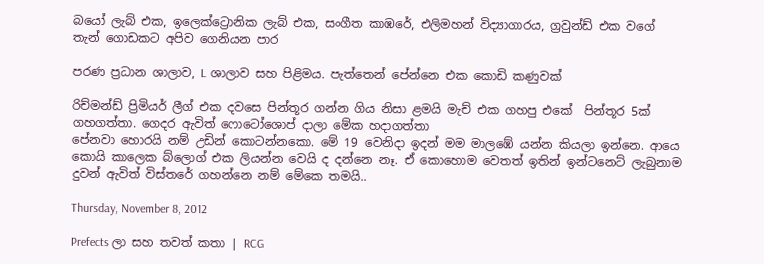බයෝ ලැබ් එක, ඉලෙක්‍ට්‍රොනික ලැබ් එක, සංගීත කාඹරේ, එලිමහන් විද්‍යාගාරය, ග්‍රවුන්ඩ් එක වගේ තැන් ගොඩකට අපිව ගෙනියන පාර

පරණ ප්‍රධාන ශාලාව, L ශාලාව සහ පිළිමය. පැත්තෙන් පේන්නෙ එක කොඩි කණුවක්

රිච්මන්ඩ් ප්‍රිමියර් ලීග් එක දවසෙ පින්තූර ගන්න ගිය නිසා ළමයි මැච් එක ගහපු එකේ  පින්තූර 5ක් ගහගත්තා. ගෙදර ඇවිත් ෆොටෝශොප් දාලා මේක හදාගත්තා
පේනවා හොරයි නම් උඩින් කොටන්නකො. මේ 19 වෙනිදා ඉදන් මම මාලඹේ යන්න කියලා ඉන්නෙ. ආයෙ කොයි කාලෙක බ්ලොග් එක ලියන්න වෙයි ද දන්නෙ නෑ. ඒ කොහොම වෙතත් ඉතින් ඉන්ටනෙට් ලැබුනාම දුවන් ඇවිත් විස්තරේ ගහන්නෙ නම් මේකෙ තමයි..

Thursday, November 8, 2012

Prefects ලා සහ තවත් කතා | RCG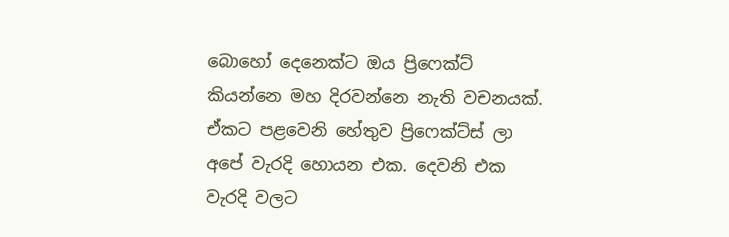බොහෝ දෙනෙක්ට ඔය ප්‍රිෆෙක්ට් කියන්නෙ මහ දිරවන්නෙ නැති වචනයක්. ඒකට පළවෙනි හේතුව ප්‍රිෆෙක්ට්ස් ලා අපේ වැරදි හොයන එක. දෙවනි එක වැරදි වලට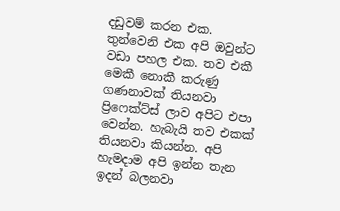දඩුවම් කරන එක. තුන්වෙනි එක අපි ඔවුන්ට වඩා පහල එක. තව එකී මෙකී නොකී කරුණු ගණනාවක් තියනවා ප්‍රිෆෙක්ට්ස් ලාව අපිට එපා වෙන්න. හැබැයි තව එකක් තියනවා කියන්න. අපි හැමදාම අපි ඉන්න තැන ඉදන් බලනවා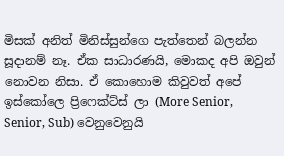මිසක් අනිත් මිනිස්සුන්ගෙ පැත්තෙන් බලන්න සූදානම් නෑ. ඒක සාධාරණයි, මොකද අපි ඔවුන් නොවන නිසා. ඒ කොහොම කිවුවත් අපේ ඉස්කෝලෙ ප්‍රිෆෙක්ට්ස් ලා (More Senior, Senior, Sub) වෙනුවෙනුයි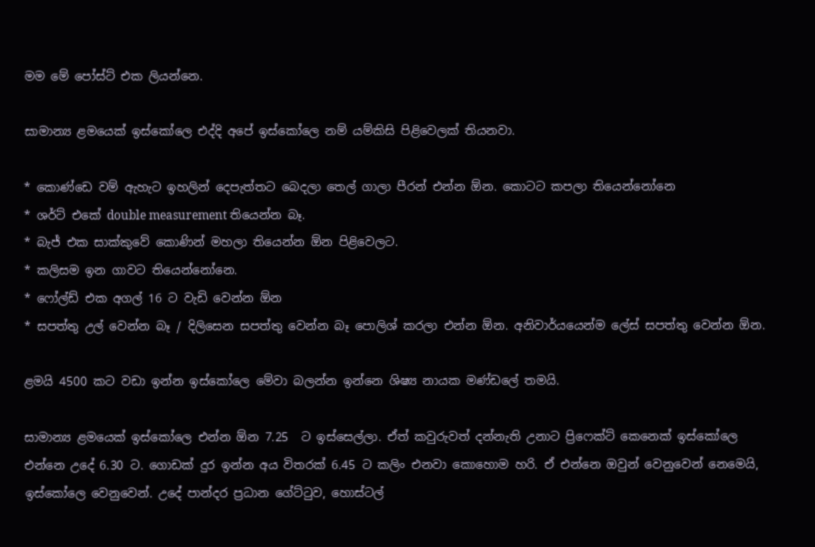මම මේ පෝස්ට් එක ලියන්නෙ.

සාමාන්‍ය ළමයෙක් ඉස්කෝලෙ එද්දි අපේ ඉස්කෝලෙ නම් යම්කිසි පිළිවෙලක් තියනවා.

* කොණ්ඩෙ වම් ඇහැට ඉහලින් දෙපැත්තට බෙදලා තෙල් ගාලා පීරන් එන්න ඕන. කොටට කපලා තියෙන්නෝනෙ
* ශර්ට් එකේ double measurement තියෙන්න බෑ.
* බැජ් එක සාක්කුවේ කොණින් මහලා තියෙන්න ඕන පිළිවෙලට.
* කලිසම ඉන ගාවට තියෙන්නෝනෙ.
* ෆෝල්ඩ් එක අගල් 16 ට වැඩි වෙන්න ඕන
* සපත්තු උල් වෙන්න බෑ / දිලිසෙන සපත්තු වෙන්න බෑ පොලිශ් කරලා එන්න ඕන. අනිවාර්යයෙන්ම ලේස් සපත්තු වෙන්න ඕන.

ළමයි 4500 කට වඩා ඉන්න ඉස්කෝලෙ මේවා බලන්න ඉන්නෙ ශිෂ්‍ය නායක මණ්ඩලේ තමයි.

සාමාන්‍ය ළමයෙක් ඉස්කෝලෙ එන්න ඕන 7.25  ට ඉස්සෙල්ලා. ඒත් කවුරුවත් දන්නැති උනාට ප්‍රිෆෙක්ට් කෙනෙක් ඉස්කෝලෙ එන්නෙ උදේ 6.30 ට. ගොඩක් දුර ඉන්න අය විතරක් 6.45 ට කලිං එනවා කොහොම හරි. ඒ එන්නෙ ඔවුන් වෙනුවෙන් නෙමෙයි, ඉස්කෝලෙ වෙනුවෙන්. උදේ පාන්දර ප්‍රධාන ගේට්ටුව, හොස්ටල්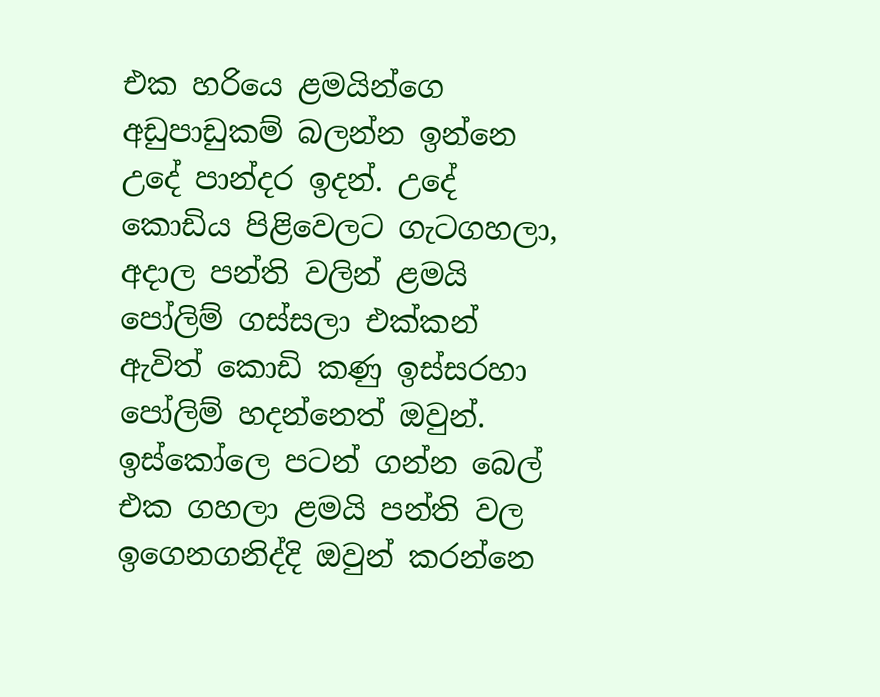එක හරියෙ ළමයින්ගෙ අඩුපාඩුකම් බලන්න ඉන්නෙ උදේ පාන්දර ඉදන්. උදේ කොඩිය පිළිවෙලට ගැටගහලා, අදාල පන්ති වලින් ළමයි පෝලිම් ගස්සලා එක්කන් ඇවිත් ‍කොඩි කණු ඉස්සරහා පෝලිම් හදන්නෙත් ඔවුන්. ඉස්කෝලෙ පටන් ගන්න බෙල් එක ගහලා ළමයි පන්ති වල ඉගෙනගනිද්දි ඔවුන් කරන්නෙ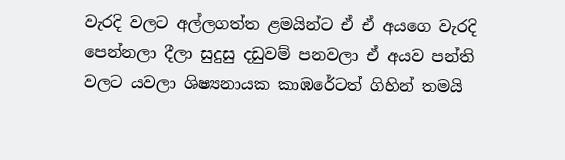වැරදි වලට අල්ලගත්ත ළමයින්ට ඒ ඒ අයගෙ වැරදි පෙන්නලා දීලා සුදුසු දඩුවම් පනවලා ඒ අයව පන්ති වලට යවලා ශිෂ්‍යනායක කාඹරේටත් ගිහින් තමයි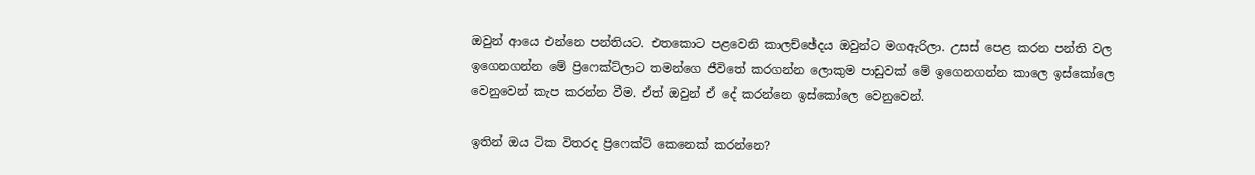ඔවුන් ආයෙ එන්නෙ පන්තියට. එතකොට පළවෙනි කාලච්ඡේදය ඔවුන්ට මගඇරිලා. උසස් පෙළ කරන පන්ති වල ඉගෙනගන්න මේ ප්‍රිෆෙක්ට්ලාට තමන්ගෙ ජීවිතේ කරගන්න ලොකුම පාඩුවක් මේ ඉගෙනගන්න කාලෙ ඉස්කෝලෙ වෙනුවෙන් කැප කරන්න වීම. ඒත් ඔවුන් ඒ දේ කරන්නෙ ඉස්කෝලෙ වෙනුවෙන්.

ඉතින් ඔය ටික විතරද ප්‍රිෆෙක්ට් කෙනෙක් කරන්නෙ?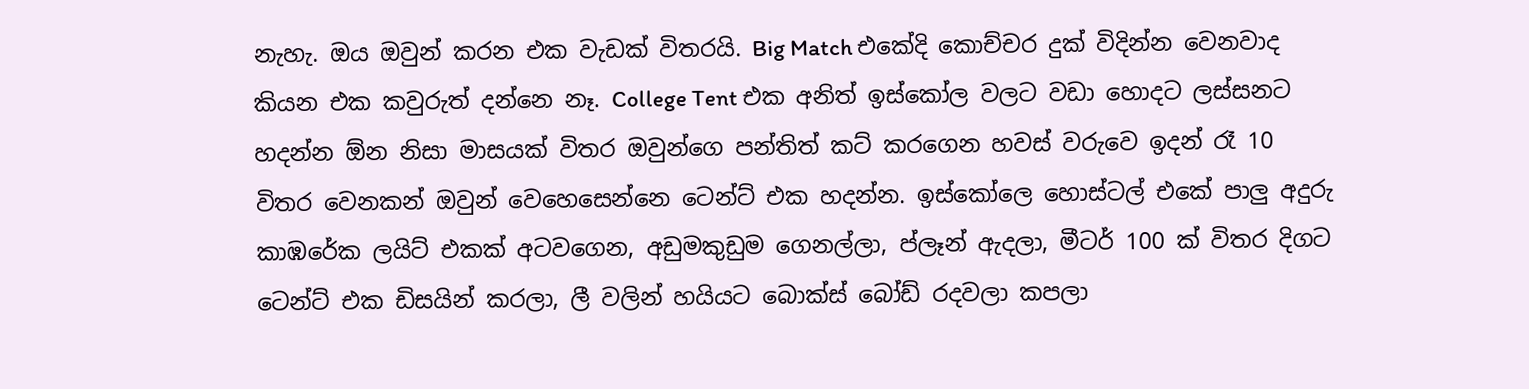නැහැ. ඔය ඔවුන් කරන එක වැඩක් විතරයි. Big Match එකේදි කොච්චර දුක් විදින්න වෙනවාද කියන එක කවුරුත් දන්නෙ නෑ. College Tent එක අනිත් ඉස්කෝල වලට වඩා හොදට ලස්සනට හදන්න ඕන නිසා මාසයක් විතර ඔවුන්ගෙ පන්තිත් කට් කරගෙන හවස් වරුවෙ ඉදන් රෑ 10 විතර වෙනකන් ඔවුන් වෙහෙසෙන්නෙ ටෙන්ට් එක හදන්න. ඉස්කෝලෙ හොස්ටල් එකේ පාලු අදුරු කාඹරේක ලයිට් එකක් අටවගෙන, අඩුමකුඩුම ගෙනල්ලා, ප්ලෑන් ඇදලා, මීටර් 100 ක් විතර දිගට ටෙන්ට් එක ඩිසයින් කරලා, ලී වලින් හයියට බොක්ස් බෝඩ් රදවලා කපලා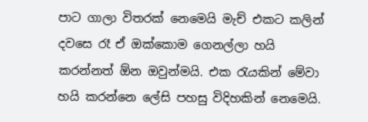පාට ගාලා විතරක් නෙමෙයි මැච් එකට කලින් දවසෙ රෑ ඒ ඔක්කොම ගෙනල්ලා හයි කරන්නත් ඕන ඔවුන්මයි. එක රැයකින් මේවා හයි කරන්නෙ ලේසි පහසු විදිහකින් නෙමෙයි.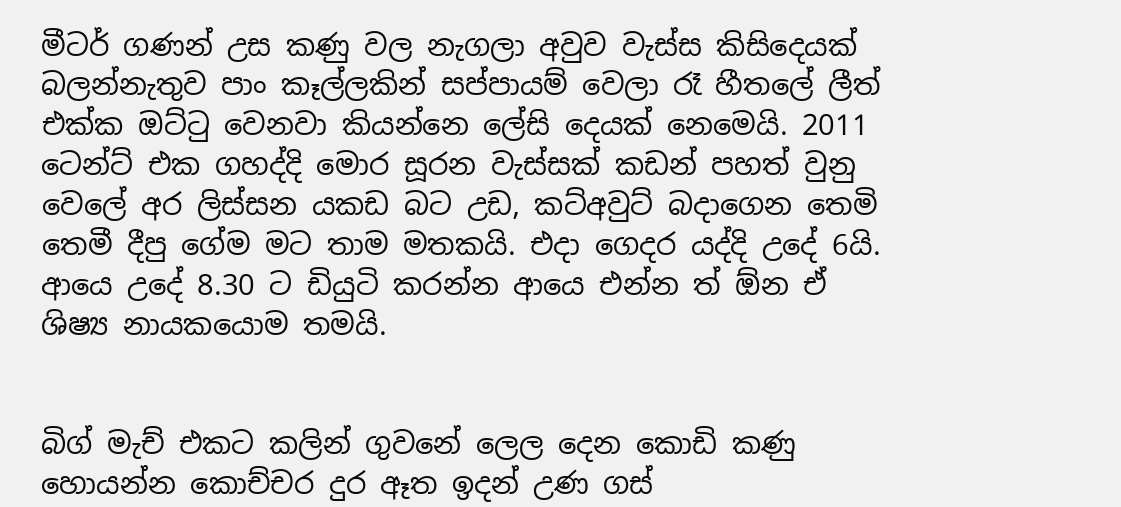මීටර් ගණන් උස කණු වල නැගලා අවුව වැස්ස කිසිදෙයක් බලන්නැතුව පාං කෑල්ලකින් සප්පායම් වෙලා රෑ හීතලේ ලීත් එක්ක ඔට්ටු වෙනවා කියන්නෙ ලේසි දෙයක් නෙමෙයි. 2011 ටෙන්ට් එක ගහද්දි මොර සූරන වැස්සක් කඩන් පහත් වුනු වෙලේ අර ලිස්සන යකඩ බට උඩ, කට්අවුට් බදාගෙන තෙමි තෙමී දීපු ගේම මට තාම මතකයි. එදා ගෙදර යද්දි උදේ 6යි. ආයෙ උදේ 8.30 ට ඩියුටි කරන්න ආයෙ එන්න ත් ඕන ඒ ශිෂ්‍ය නායකයොම තමයි.


බිග් මැච් එකට කලින් ගුවනේ ලෙල දෙන කොඩි කණු හොයන්න කොච්චර දුර ඈත ඉදන් උණ ගස්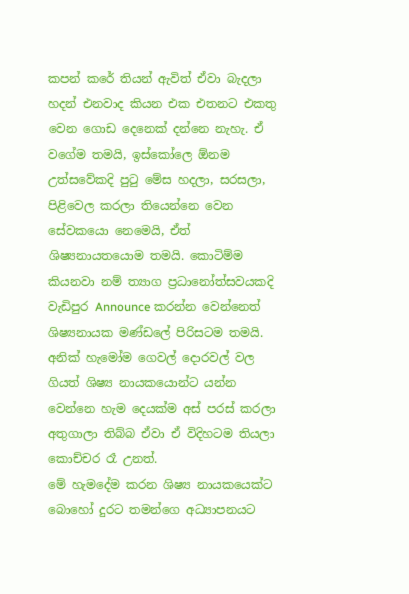කපන් කරේ තියන් ඇවිත් ඒවා බැදලා හදන් එනවාද කියන එක එතනට එකතු වෙන ගොඩ දෙනෙක් දන්නෙ නැහැ. ඒ වගේම තමයි, ඉස්කෝලෙ ඕනම උත්සවේකදි පුටු මේස හදලා, සරසලා, පිළිවෙල කරලා තියෙන්නෙ වෙන සේවකයො නෙමෙයි, ඒත් ශිෂ්‍යනායතයොම තමයි. කොටිම්ම කියනවා නම් ත්‍යාග ප්‍රධානෝත්සවයකදි වැඩිපුර Announce කරන්න වෙන්නෙත් ශිෂ්‍යනායක මණ්ඩලේ පිරිසටම තමයි. අනික් හැමෝම ගෙවල් දොරවල් වල ගියත් ශිෂ්‍ය නායකයොන්ට යන්න වෙන්නෙ හැම දෙයක්ම අස් පරස් කරලා අතුගාලා තිබ්බ ඒවා ඒ විදිහටම තියලා කොච්චර රෑ උනත්.
මේ හැමදේම කරන ශිෂ්‍ය නායකයෙක්ට බොහෝ දුරට තමන්ගෙ අධ්‍යාපනයට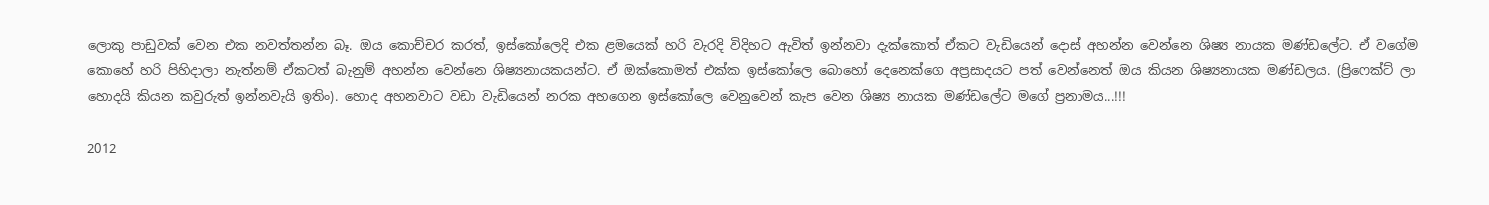ලොකු පාඩුවක් වෙන එක නවත්තන්න බෑ. ඔය කොච්චර කරත්, ඉස්කෝලෙදි එක ළමයෙක් හරි වැරදි විදිහට ඇවිත් ඉන්නවා දැක්කොත් ඒකට වැඩියෙන් දොස් අහන්න වෙන්නෙ ශිෂ්‍ය නායක මණ්ඩලේට. ඒ ව‍ගේම කොහේ හරි පිහිදාලා නැත්නම් ඒකටත් බැනුම් අහන්න වෙන්නෙ ශිෂ්‍යනායකයන්ට. ඒ ඔක්කොමත් එක්ක ඉස්කෝලෙ බොහෝ දෙනෙක්ගෙ අප්‍රසාදයට පත් වෙන්නෙත් ඔය කියන ශිෂ්‍යනායක මණ්ඩලය. (ප්‍රිෆෙක්ට් ලා හොදයි කියන කවුරුත් ඉන්නවැයි ඉතිං). හොද අහනවාට වඩා වැඩියෙන් නරක අහගෙන ඉස්කෝලෙ වෙනුවෙන් කැප වෙන ශිෂ්‍ය නායක මණ්ඩලේට මගේ ප්‍රනාමය...!!!

2012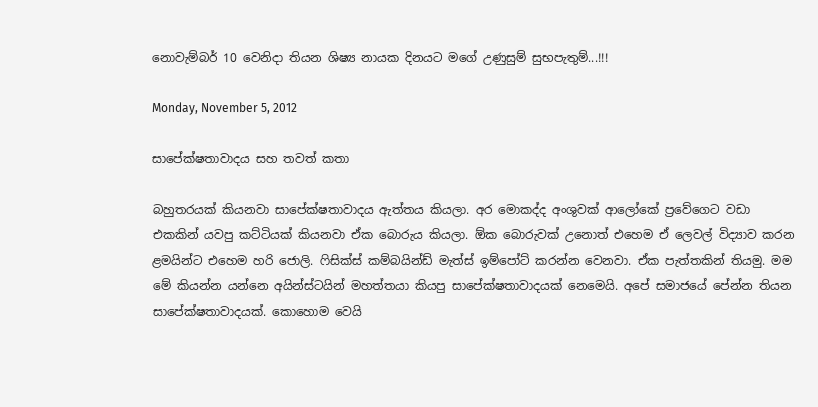නොවැම්බර් 10 වෙනිදා තියන ශිෂ්‍ය නායක දිනයට මගේ උණුසුම් සුභපැතුම්...!!!

Monday, November 5, 2012

සාපේක්ෂතාවාදය සහ තවත් කතා

බහුතරයක් කියනවා සාපේක්ෂතාවාදය ඇත්තය කියලා. අර මොකද්ද අංශුවක් ආලෝකේ ප්‍රවේගෙට වඩා එකකින් යවපු කට්ටියක් කියනවා ඒක බොරුය කියලා. ඕක බොරුවක් උනොත් එහෙම ඒ ලෙවල් විද්‍යාව කරන ළමයින්ට එහෙම හරි ජොලි. ෆිසික්ස් කම්බයින්ඩ් මැත්ස් ඉම්පෝට් කරන්න වෙනවා. ඒක පැත්තකින් තියමු. මම මේ කියන්න යන්නෙ අයින්ස්ටයින් මහත්තයා කියපු සාපේක්ෂතාවාදයක් නෙමෙයි. අපේ සමාජයේ පේන්න තියන සාපේක්ෂතාවාදයක්. කොහොම වෙයි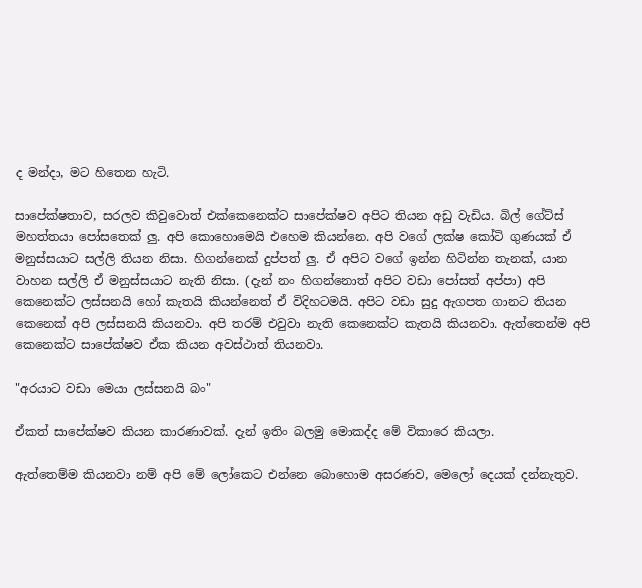ද මන්දා, මට හිතෙන හැටි.

සාපේක්ෂතාව, සරලව කිවුවොත් එක්කෙනෙක්ට සාපේක්ෂව අපිට තියන අඩු වැඩිය. බිල් ගේට්ස් මහත්තයා පෝසතෙක් ලු. අපි කොහොමෙයි එහෙම කියන්නෙ. අපි වගේ ලක්ෂ කෝටි ගුණයක් ඒ මනුස්සයාට සල්ලි තියන නිසා. හිගන්නෙක් දුප්පත් ලු. ඒ අපිට වගේ ඉන්න හිටින්න තැනක්, යාන වාහන සල්ලි ඒ මනුස්සයාට නැති නිසා. (දැන් නං හිගන්නොත් අපිට වඩා පෝසත් අප්පා) අපි කෙනෙක්ට ලස්සනයි හෝ කැතයි කියන්නෙත් ඒ විදිහටමයි. අපිට වඩා සුදු ඇගපත ගානට තියන කෙනෙක් අපි ලස්සනයි කියනවා. අපි තරම් එවුවා නැති කෙනෙක්ට කැතයි කියනවා. ඇත්තෙන්ම අපි කෙනෙක්ට සාපේක්ෂව ඒක කියන අවස්ථාත් තියනවා.

"අරයාට වඩා මෙයා ලස්සනයි බං"

ඒකත් සාපේක්ෂව කියන කාරණාවක්. දැන් ඉතිං බලමු මොකද්ද මේ විකාරෙ කියලා.

ඇත්තෙම්ම කියනවා නම් අපි මේ ලෝකෙට එන්නෙ බොහොම අසරණව, මෙලෝ දෙයක් දන්නැතුව.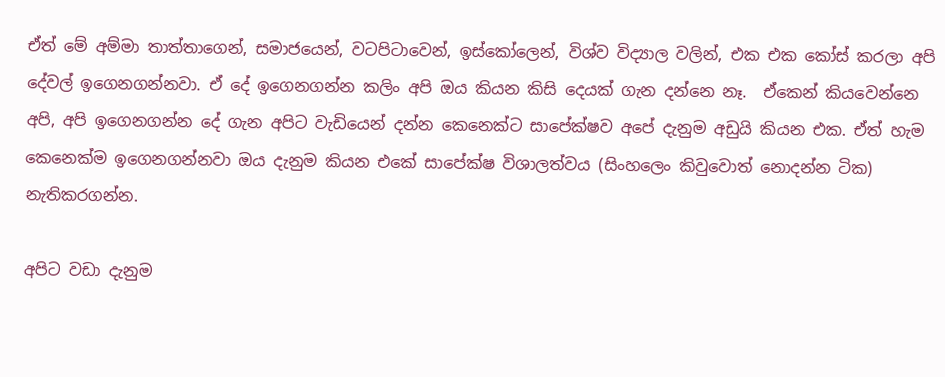ඒත් මේ අම්මා තාත්තා‍ගෙන්, සමාජයෙන්, වටපිටාවෙන්, ඉස්කෝලෙන්, විශ්ව විද්‍යාල වලින්, එක එක කෝස් කරලා අපි දේවල් ඉගෙනගන්නවා. ඒ දේ ඉගෙනගන්න කලිං අපි ඔය කියන කිසි දෙයක් ගැන දන්නෙ නෑ.  ඒකෙන් කියවෙන්නෙ අපි, අපි ඉගෙනගන්න දේ ගැන අපිට වැඩියෙන් දන්න කෙනෙක්ට සාපේක්ෂව අපේ දැනුම අඩුයි කියන එක. ඒත් හැම කෙනෙක්ම ‍ඉගෙනගන්නවා ඔය දැනුම කියන එකේ සාපේක්ෂ විශාලත්වය (සිංහලෙං කිවුවොත් නොදන්න ටික) නැතිකරගන්න.

අපිට වඩා දැනුම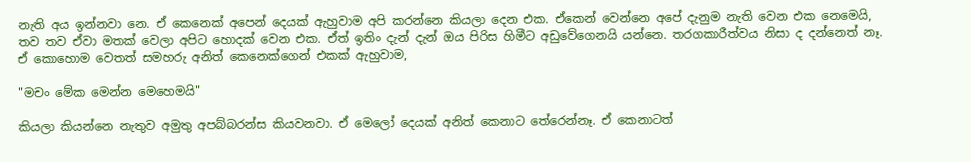නැති අය ඉන්නවා නෙ. ඒ කෙනෙක් අපෙන් දෙයක් ඇහුවාම අපි කරන්නෙ කියලා දෙන එක. ඒකෙන් වෙන්නෙ අපේ දැනුම නැති වෙන එක නෙමෙයි, තව තව ඒවා මතක් වෙලා අපිට හොදක් වෙන එක. ඒත් ඉතිං දැන් දැන් ඔය පිරිස හිමීට අඩුවේගෙනයි යන්නෙ. තරගකාරීත්වය නිසා ද දන්නෙත් නෑ. ඒ කොහොම වෙතත් සමහරු අනිත් කෙනෙක්ගෙන් එකක් ඇහුවාම,

"මචං මේක මෙන්න මෙහෙමයි"

කියලා කියන්නෙ නැතුව අමුතු අපබ්බරන්ස කියවනවා. ඒ මෙලෝ දෙයක් අනිත් කෙනාට තේරෙන්නෑ. ඒ කෙනාටත්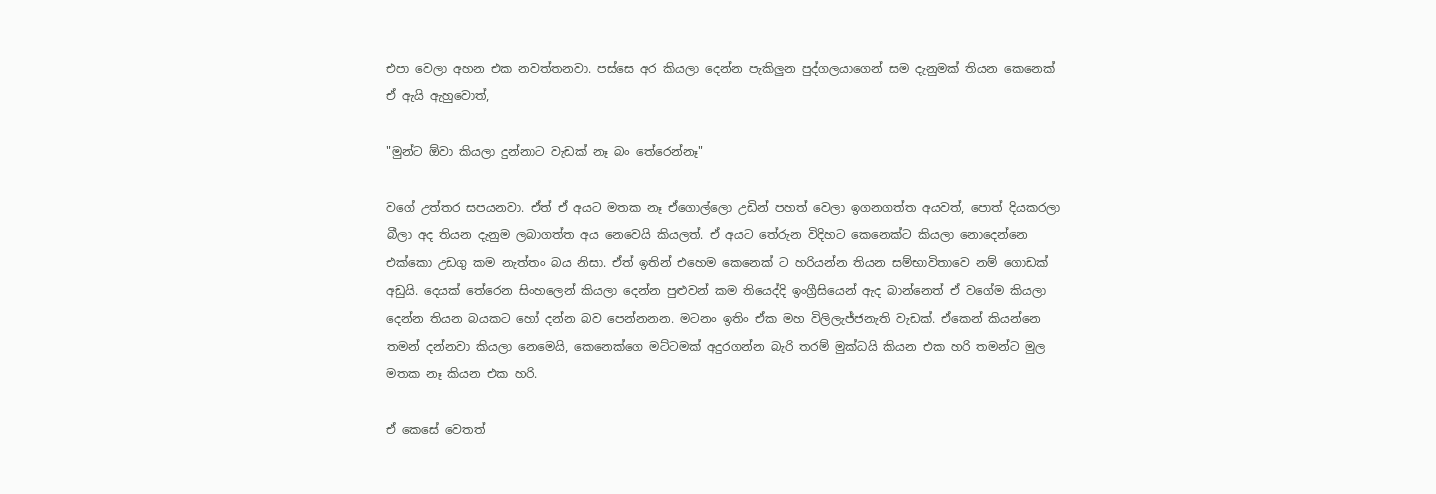එපා වෙලා අහන එක නවත්තනවා. පස්සෙ අර කියලා දෙන්න පැකිලුන පුද්ගලයාගෙන් සම දැනුමක් තියන කෙනෙක් ඒ ඇයි ඇහුවොත්,

"මුන්ට ඕවා කියලා දුන්නාට වැඩක් නෑ බං තේරෙන්නෑ"

වගේ උත්තර සපයනවා. ඒත් ඒ අයට මතක නෑ ඒගොල්ලො උඩින් පහත් වෙලා ඉගනගත්ත අයවත්, පොත් දියකරලා බීලා අද තියන දැනුම ලබාගත්ත අය නෙවෙයි කියලත්. ඒ අයට තේරුන විදිහට කෙනෙක්ට කියලා නොදෙන්නෙ එක්කො උඩගු කම නැත්තං බය නිසා. ඒත් ඉතින් එහෙම කෙනෙක් ට හරියන්න තියන සම්භාවිතාවෙ නම් ගොඩක් අඩුයි. දෙයක් තේරෙන සිංහලෙන් කියලා දෙන්න පුළුවන් කම තියෙද්දි ඉංග්‍රීසියෙන් ඇද බාන්නෙත් ඒ වගේම කියලා දෙන්න තියන බයකට හෝ දන්න බව පෙන්නනන. මටනං ඉතිං ඒක මහ විලිලැජ්ජනැති වැඩක්. ඒකෙන් කියන්නෙ තමන් දන්නවා කියලා නෙමෙයි, කෙනෙක්ගෙ මට්ටමක් අදුරගන්න බැරි තරම් මුක්ධයි කියන එක හරි තමන්ට මුල මතක නෑ කියන එක හරි.

ඒ කෙසේ වෙතත්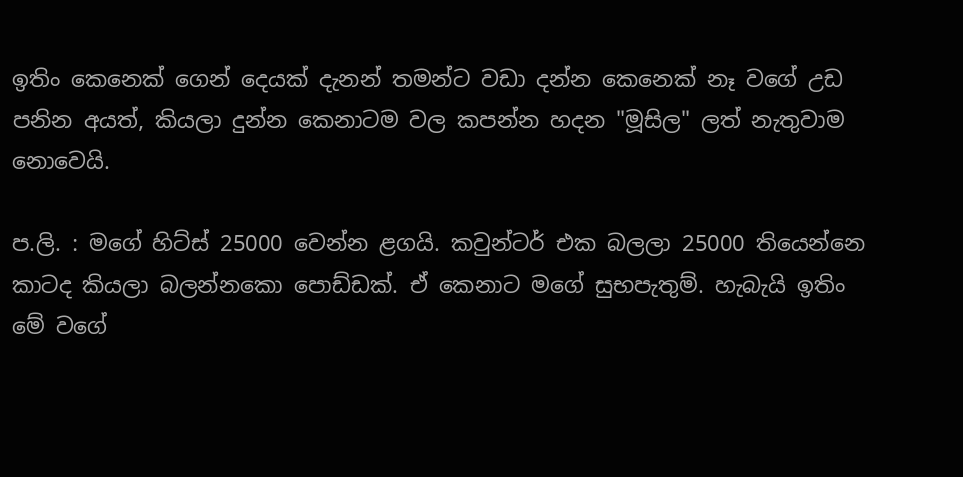ඉතිං කෙනෙක් ගෙන් දෙයක් දැනන් තමන්ට වඩා දන්න කෙනෙක් නෑ වගේ උඩ පනින අයත්, කියලා දුන්න කෙනාටම වල කපන්න හදන "මූසිල" ලත් නැතුවාම නොවෙයි.

ප.ලි. : මගේ හිට්ස් 25000 වෙන්න ළගයි. කවුන්ටර් එක බලලා 25000 තියෙන්නෙ කාටද කියලා බලන්නකො පොඩ්ඩක්. ඒ කෙනාට මගේ සුභපැතුම්. හැබැයි ඉතිං මේ වගේ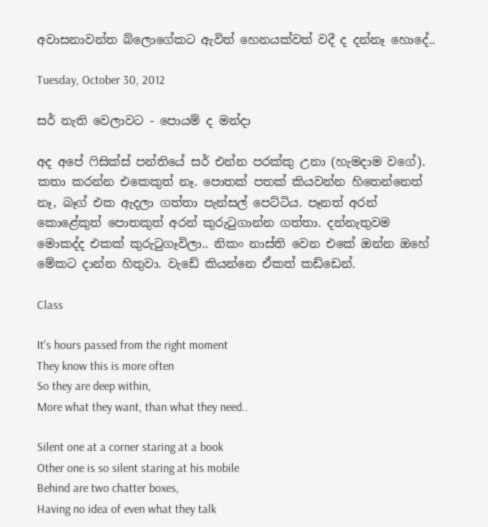අවාසනාවන්ත බ්ලොගේකට ඇවිත් හෙනයක්වත් වදී ද දන්නෑ හොදේ..

Tuesday, October 30, 2012

සර් නැති වෙලාවට - පොයම් ද මන්දා

අද අපේ ෆිසික්ස් පන්තියේ සර් එන්න පරක්කු උනා (හැමදාම වගේ). කතා කරන්න එකෙකුත් නෑ. පොතක් පතක් කියවන්න හිතෙන්නෙත් නෑ, බෑග් එක ඇදලා ගත්තා පැන්සල් පෙට්ටිය. පෑනත් අරන් කොළේකුත් පොතකුත් අරන් කුරුටුගාන්න ගත්තා. දන්නැතුවම මොකද්ද එකක් කුරුටුගෑවිලා.. නිකං නාස්ති වෙන එකේ ඔන්න ඔහේ මේකට දාන්න හිතුවා. වැඩේ කියන්නෙ ඒකත් කඩ්ඩෙන්.

Class

It's hours passed from the right moment
They know this is more often
So they are deep within,
More what they want, than what they need..

Silent one at a corner staring at a book
Other one is so silent staring at his mobile
Behind are two chatter boxes,
Having no idea of even what they talk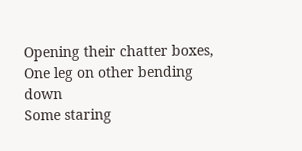Opening their chatter boxes,
One leg on other bending down
Some staring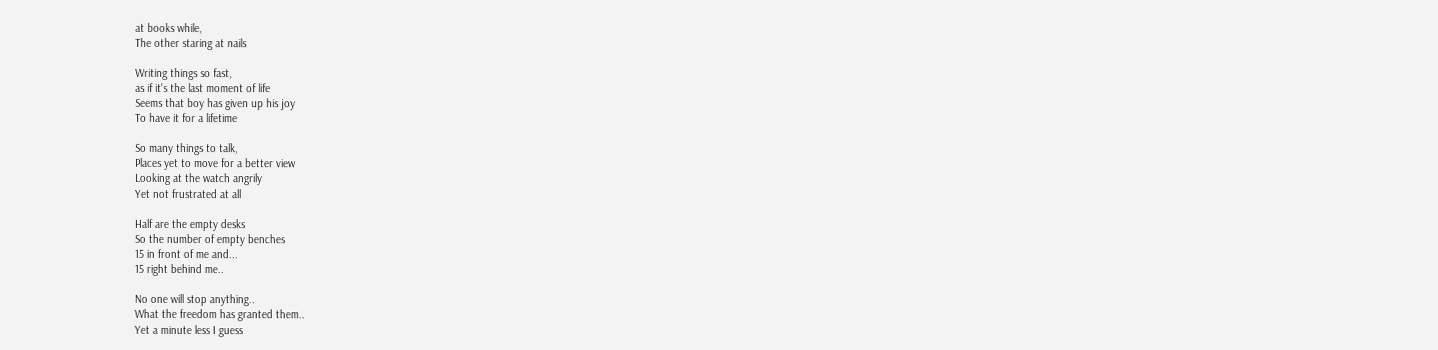at books while,
The other staring at nails

Writing things so fast,
as if it's the last moment of life
Seems that boy has given up his joy
To have it for a lifetime

So many things to talk,
Places yet to move for a better view
Looking at the watch angrily
Yet not frustrated at all

Half are the empty desks
So the number of empty benches
15 in front of me and...
15 right behind me..

No one will stop anything..
What the freedom has granted them..
Yet a minute less I guess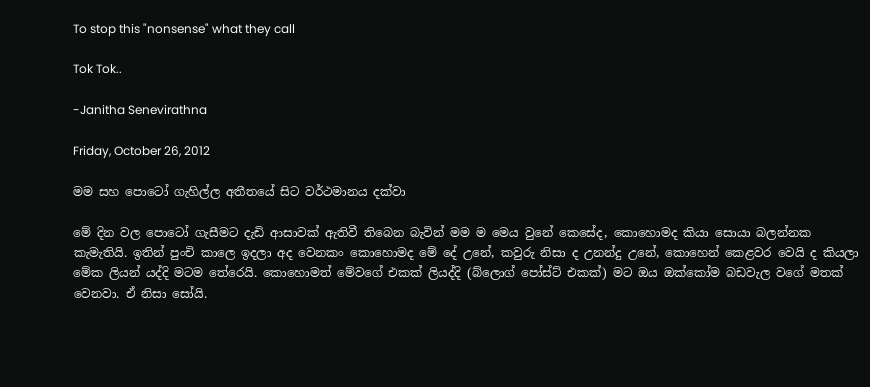To stop this "nonsense" what they call

Tok Tok..

-Janitha Senevirathna

Friday, October 26, 2012

මම සහ පොටෝ ගැහිල්ල අතීතයේ සිට වර්ථමානය දක්වා

මේ දින වල පොටෝ ගැසීමට දැඩි ආසාවක් ඇතිවී තිබෙන බැවින් මම ම මෙය වුනේ කෙසේද, කොහොමද කියා සොයා බලන්නක කැමැතියි. ඉතින් පුංචි කාලෙ ඉදලා අද වෙනකං කොහොමද මේ දේ උනේ, කවුරු නිසා ද උනන්දු උනේ, කොහෙන් කෙළවර වෙයි ද කියලා මේක ලියන් යද්දි මටම තේරෙයි. කොහොමත් ‍මේවගේ එකක් ලියද්දි (බ්ලොග් පෝස්ට් එකක්) මට ඔය ඔක්කෝම බඩවැල වගේ මතක් වෙනවා. ඒ නිසා සෝයි.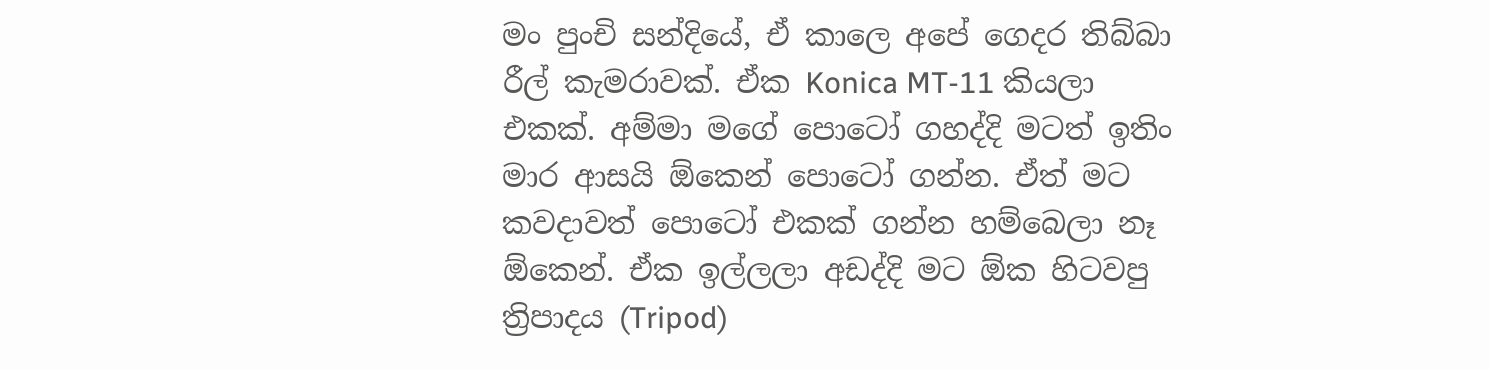මං පුංචි සන්දියේ, ඒ කාලෙ අපේ ගෙදර තිබ්බා රීල් කැමරාවක්. ඒක Konica MT-11 කියලා එකක්. අම්මා මගේ පොටෝ ගහද්දි මටත් ඉතිං මාර ආසයි ඕකෙන් පොටෝ ගන්න. ඒත් මට කවදාවත් පොටෝ එකක් ගන්න හම්බෙලා නෑ ඕකෙන්. ඒක ඉල්ලලා අඩද්දි මට ඕක හිටවපු ත්‍රිපාදය (Tripod)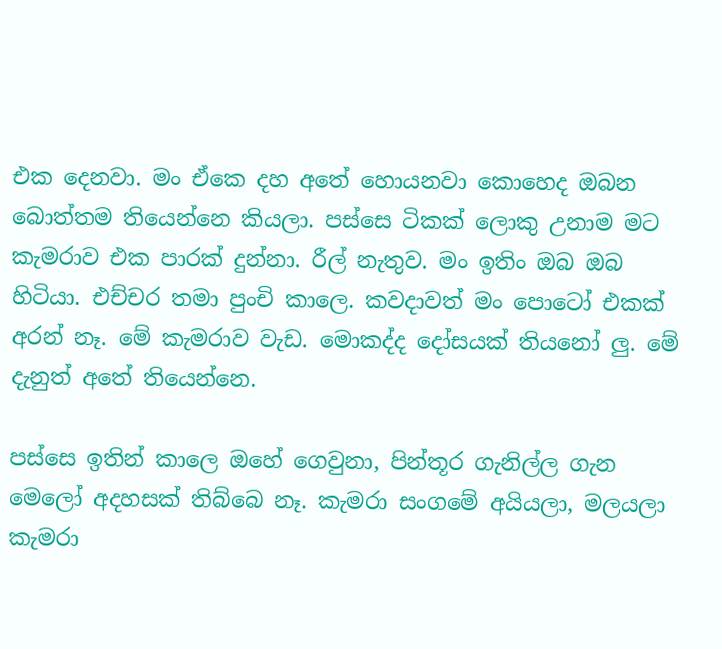එක දෙනවා. මං ඒකෙ දහ අතේ හොයනවා කොහෙද ඔබන බොත්තම තියෙන්නෙ කියලා‍. පස්සෙ ටිකක් ලොකු උනාම මට කැමරාව එක පාරක් දුන්නා. රීල් නැතුව. මං ඉතිං ඔබ ඔබ හිටියා. එච්චර තමා පුංචි කාලෙ. කවදාවත් මං පොටෝ එකක් අරන් නෑ. මේ කැමරාව වැඩ. මොකද්ද දෝසයක් තියනෝ ලු. මේ දැනුත් අතේ තියෙන්නෙ.

පස්සෙ ඉතින් කාලෙ ඔහේ ගෙවුනා, පින්තූර ගැනිල්ල ගැන මෙලෝ අදහසක් තිබ්බෙ නෑ. කැමරා සංගමේ අයියලා, මලයලා කැමරා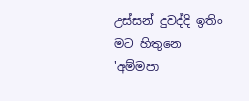උස්සන් දුවද්දි ඉතිං මට හිතුනෙ 'අම්මපා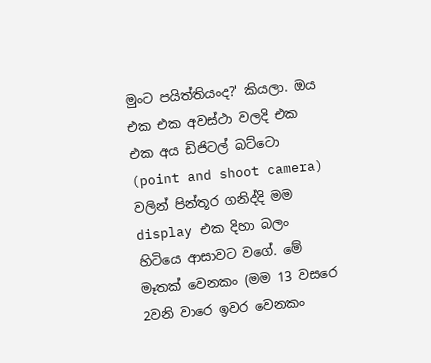මුංට පයිත්තියංද?' කියලා. ඔය එක එක අවස්ථා වලදි එක එක අය ඩිජිටල් බට්ටො (point and shoot camera) වලින් පින්තූර ගනිද්දි මම display එක දිහා බලං හිටියෙ ආසාවට වගේ. මේ මෑතක් වෙනකං (මම 13 වසරෙ 2වනි වාරෙ ඉවර වෙනකං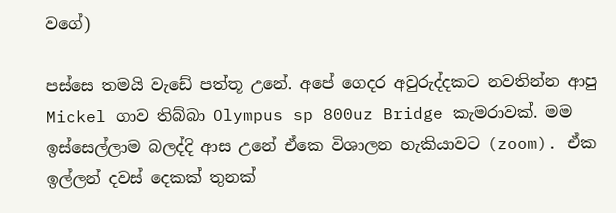වගේ)

පස්සෙ තමයි වැඩේ පත්තූ උනේ. අපේ ගෙදර අවුරුද්දකට නවතින්න ආපු Mickel ගාව තිබ්බා Olympus sp 800uz Bridge කැමරාවක්. මම ඉස්සෙල්ලාම බලද්දි ආස උනේ ඒකෙ විශාලන හැකියාවට (zoom). ඒක ඉල්ලන් දවස් දෙකක් තුනක්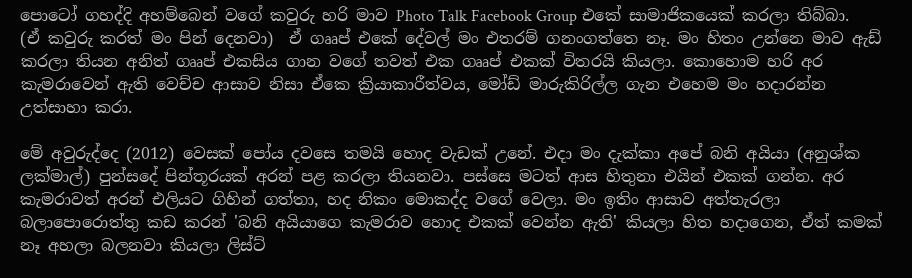පොටෝ ගහද්දි අහම්බෙන් වගේ කවුරු හරි මාව Photo Talk Facebook Group එකේ සාමාජිකයෙක් කරලා තිබ්බා. (ඒ කවුරු කරත් මං පින් දෙනවා)  ඒ ගෲප් එකේ දේවල් මං එතරම් ගනංගත්තෙ නෑ. මං හිතං උන්නෙ මාව ඇඩ් කරලා තියන අනිත් ගෲප් එකසිය ගාන වගේ තවත් එක ගෲප් එකක් විතරයි කියලා. කොහොම හරි අර කැමරාවෙන් ඇති වෙච්ච ආසාව නිසා ඒකෙ ක්‍රියාකාරීත්වය, මෝඩ් මාරුකිරිල්ල ගැන එහෙම මං හදාරන්න උත්සාහා කරා.

මේ අවුරුද්දෙ (2012) වෙසක් පෝය දවසෙ තමයි හොද වැඩක් උනේ. එදා මං දැක්කා අපේ බනි අයියා (අනුශ්ක ලක්මාල්) පුන්සදේ පින්තූරයක් අරන් පළ කරලා තියනවා. පස්සෙ මටත් ආස හිතුනා එයින් එකක් ගන්න. අර කැමරාවත් අරන් එලියට ගිහින් ගත්තා, හද නිකං මොකද්ද ව‍ගේ වෙලා. මං ඉතිං ආසාව අත්තැරලා බලාපොරොත්තු කඩ කරන් 'බනි අයියාගෙ කැමරාව හොද එකක් වෙන්න ඇති' කියලා හිත හදාගෙන, ඒත් කමක් නෑ අහලා බලනවා කියලා ලිස්ට්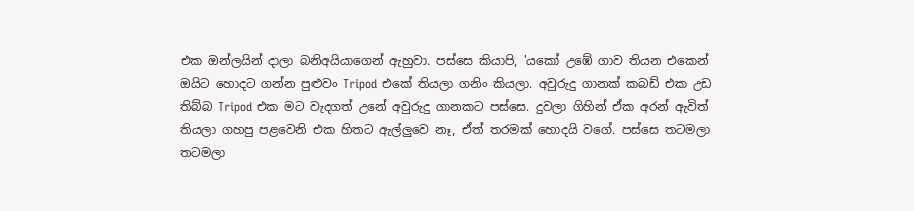එක ඔන්ලයින් දාලා බනිඅයියාගෙන් ඇහුවා. පස්සෙ කියාපි, 'යකෝ උඹේ ගාව තියන එකෙන් ඔයිට හොදට ගන්න පුළුවං Tripod එකේ තියලා ගනිං කියලා. අවුරුදු ගානක් කබඩ් එක උඩ තිබ්බ Tripod එක මට වැදගත් උනේ අවුරුදු ගානකට පස්සෙ. දුවලා ගිහින් ඒක අරන් ඇවිත් තියලා ගහපු පළවෙනි එක හිතට ඇල්ලුවෙ නෑ, ඒත් තරමක් හොදයි වගේ. පස්සෙ තටමලා තටමලා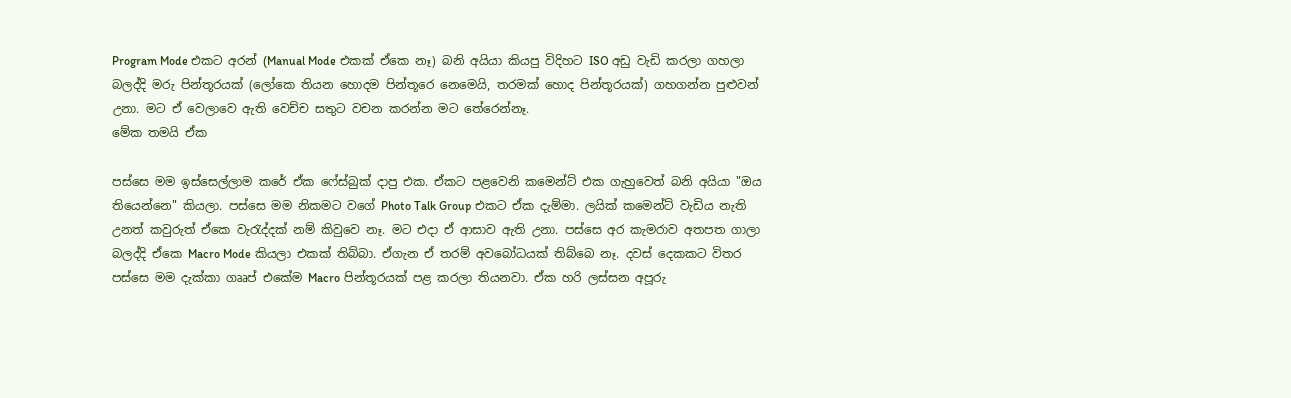Program Mode එකට අරන් (Manual Mode එකක් ඒකෙ නෑ) බනි අයියා කියපු විදිහට ISO අඩු වැඩි කරලා ගහලා බලද්දි මරු පින්තූරයක් (ලෝකෙ තියන හොදම පින්තූරෙ නෙමෙයි, තරමක් හොද පින්තූරයක්) ගහගන්න පුළුවන් උනා. මට ඒ වෙලාවෙ ඇති වෙච්ච සතුට වචන කරන්න මට තේරෙන්නෑ.
මේක තමයි ඒක

පස්සෙ මම ඉස්සෙල්ලාම කරේ ඒක ෆේස්බුක් දාපු එක. ඒකට පළවෙනි කමෙන්ට් එක ගැහුවෙත් බනි අයියා "ඔය තියෙන්නෙ" කියලා. පස්සෙ මම නිකමට වගේ Photo Talk Group එකට ඒක දැම්මා. ලයික් කමෙන්ට් වැඩිය නැති උනත් කවුරුත් ඒකෙ වැරැද්දක් නම් කිවුවෙ නෑ. මට එදා ඒ ආසාව ඇති උනා. පස්සෙ අර කැමරාව අතපත ගාලා බලද්දි ඒකෙ Macro Mode කියලා එකක් තිබ්බා. ඒගැන ඒ තරම් අවබෝධයක් තිබ්බෙ නෑ. දවස් දෙකකට විතර පස්සෙ මම දැක්කා ගෲප් එකේම Macro පින්තූරයක් පළ කරලා තියනවා. ඒක හරි ලස්සන අපූරු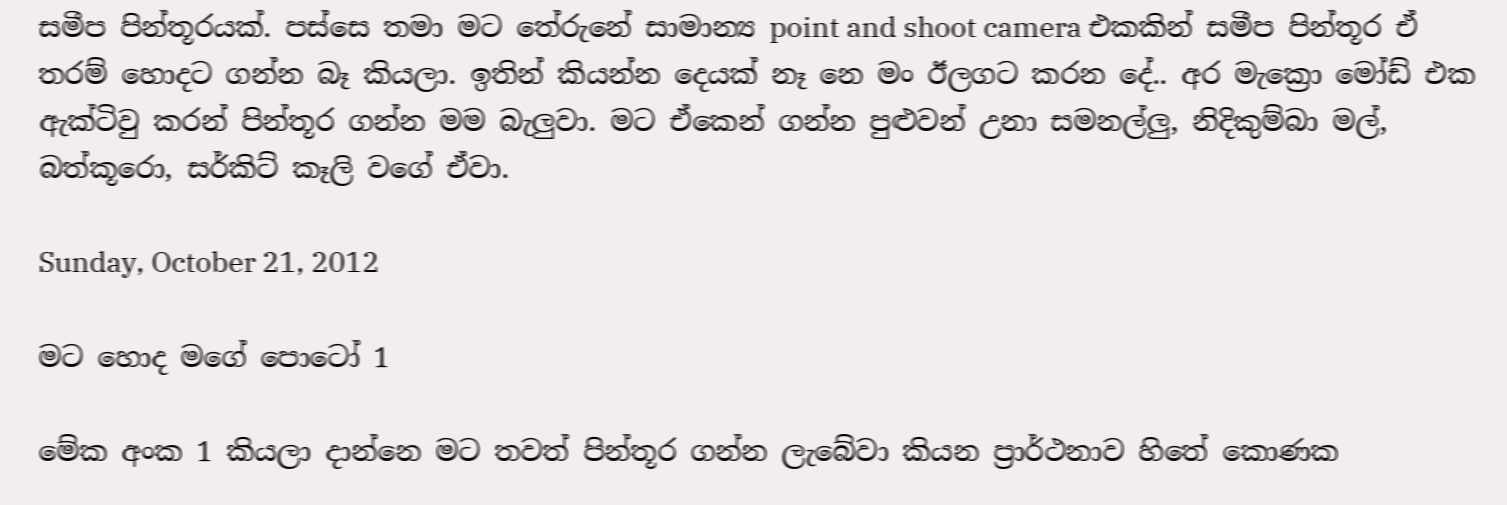සමීප පින්තූරයක්. පස්සෙ තමා මට තේරුනේ සාමාන්‍ය point and shoot camera එකකින් සමීප පින්තූර ඒ තරම් හොදට ගන්න බෑ කියලා. ඉතින් කියන්න දෙයක් නෑ නෙ මං ඊලගට කරන දේ.. අර මැක්‍රො මෝඩ් එක ඇක්ටිවු කරන් පින්තූර ගන්න මම බැලුවා. මට ඒකෙන් ගන්න පුළුවන් උනා සමනල්ලු, නිදිකුම්බා මල්, බත්කූරො, සර්කිට් කෑලි වගේ ඒවා.

Sunday, October 21, 2012

මට හොද මගේ පොටෝ 1

මේක අංක 1 කියලා දාන්නෙ මට තවත් පින්තූර ගන්න ලැබේවා කියන ප්‍රාර්ථනාව හිතේ කොණක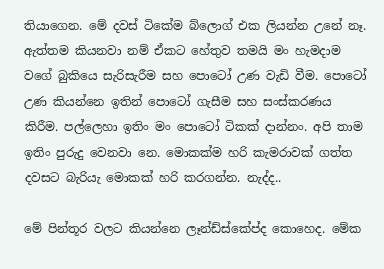තියාගෙන. මේ දවස් ටිකේම බ්ලොග් එක ලියන්න උනේ නෑ. ඇත්තම කියනවා නම් ඒකට හේතුව තමයි මං හැමදාම වගේ බුකියෙ සැරිසැරීම සහ පොටෝ උණ වැඩි වීම. පොටෝ උණ කියන්නෙ ඉතින් පොටෝ ගැසීම සහ සංස්කරණය කිරීම. පල්ලෙහා ඉතිං මං පොටෝ ටිකක් දාන්නං. අපි තාම ඉතිං පුරුදු වෙනවා නෙ. මොකක්ම හරි කැමරාවක් ගත්ත දවසට බැරියැ මොකක් හරි කරගන්න. නැද්ද..

මේ පින්තූර වලට කියන්නෙ ලෑන්ඩ්ස්කේප්ද කොහෙද. මේක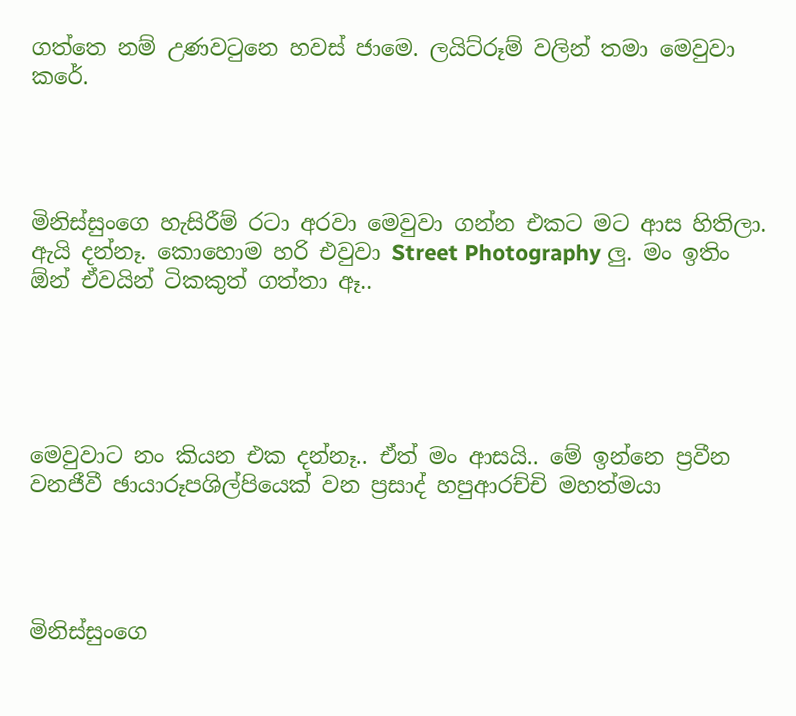ගත්තෙ නම් උණවටුනෙ හවස් ජාමෙ. ලයිට්රූම් වලින් තමා මෙවුවා කරේ.




මිනිස්සුංගෙ හැසිරීම් රටා අරවා මෙවුවා ගන්න එකට මට ආස හිතිලා. ඇයි දන්නෑ. කොහොම හරි එවුවා Street Photography ලු. මං ඉතිං ඕන් ඒවයින් ටිකකුත් ගත්තා ඈ..





මෙවුවාට නං කියන එක දන්නෑ.. ඒත් මං ආසයි.. මේ ඉන්නෙ ප්‍රවීන වනජීවී ඡායාරූපශිල්පියෙක් වන ප්‍රසාද් හපුආරච්චි මහත්මයා




මිනිස්සුංගෙ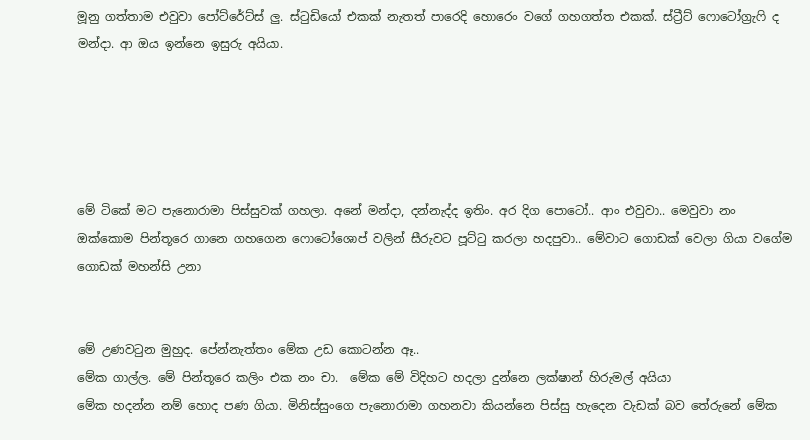මූනු ගත්තාම එවුවා පෝට්රේට්ස් ලු. ස්ටුඩියෝ එකක් නැතත් පාරෙදි හොරෙං වගේ ගහගත්ත එකක්. ස්ට්‍රීට් ෆොටෝග්‍රැෆි ද මන්දා. ආ ඔය ඉන්නෙ ඉසුරු අයියා.





මේ ටිකේ මට පැනොරාමා පිස්සුවක් ගහලා. අනේ මන්දා, දන්නැද්ද ඉතිං. අර දිග පොටෝ.. ආං එවුවා.. මෙවුවා නං ඔක්කොම පින්තූ‍‍රෙ ගානෙ ගහගෙන ෆොටෝශොප් වලින් සීරුවට පූට්ටු කරලා හදපුවා.. මේවාට ගොඩක් වෙලා ගියා වගේම ගොඩක් මහන්සි උනා


මේ උණවටුන මුහුද. පේන්නැත්තං මේක උඩ කොටන්න ඈ..
මේක ගාල්ල. මේ පින්තූ‍රෙ කලිං එක නං චා.  මේක මේ විදිහට හදලා දුන්නෙ ලක්ෂාන් හිරුමල් අයියා
මේක හදන්න නම් හොද පණ ගියා. මිනිස්සුංගෙ පැනොරාමා ගහනවා කියන්නෙ පිස්සු හැදෙන වැඩක් බව තේරුනේ මේක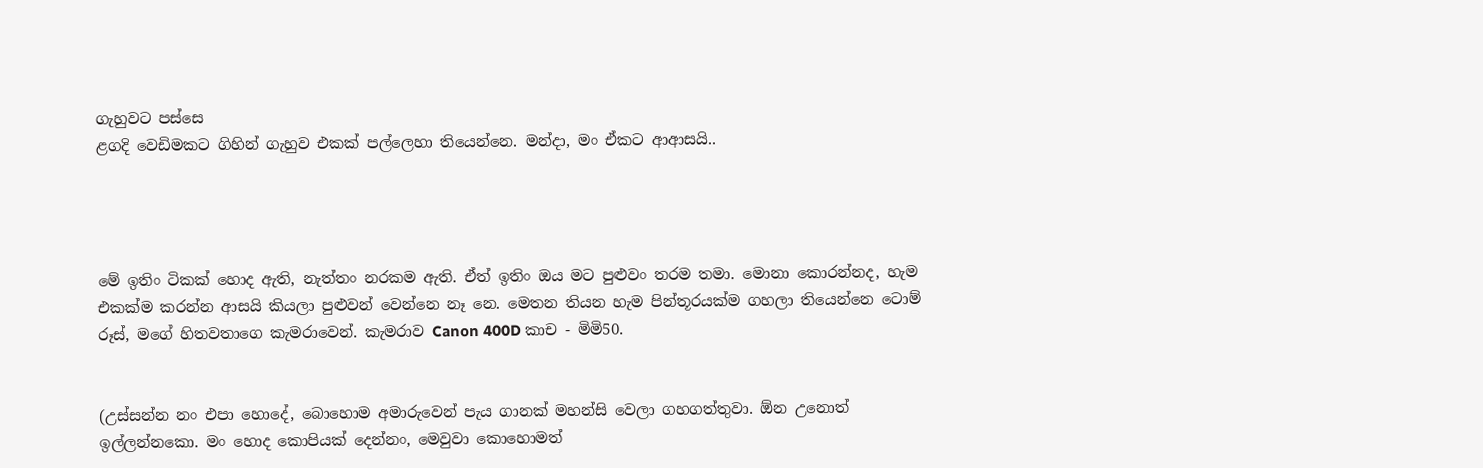ගැහුවට පස්සෙ
ළගදි වෙඩිමකට ගිහින් ගැහුව එකක් පල්ලෙහා තියෙන්නෙ. මන්දා, මං ඒකට ආආසයි..




මේ ඉතිං ටිකක් හොද ඇති, නැත්තං නරකම ඇති. ඒත් ඉතිං ඔය මට පුළුවං තරම තමා. මොනා කොරන්නද, හැම එකක්ම කරන්න ආසයි කියලා පුළුවන් වෙන්නෙ නෑ නෙ. මෙතන තියන හැම පින්තූරයක්ම ගහලා තියෙන්නෙ ටොම් රූස්, ම‍ගේ හිතවතාගෙ කැමරාවෙන්. කැමරාව Canon 400D කාච - මිමි50.


(උස්සන්න නං එපා හොදේ, බොහොම අමාරුවෙන් පැය ගානක් මහන්සි වෙලා ගහගත්තුවා. ඕන උනොත් ඉල්ලන්නකො. මං හොද කොපියක් දෙන්නං, මෙවුවා කොහොමත්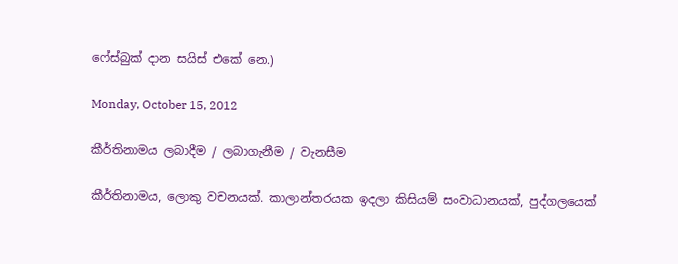ෆේස්බුක් දාන සයිස් එකේ නෙ.)

Monday, October 15, 2012

කීර්තිනාමය ලබාදීම / ලබාගැනීම / වැනසීම

කීර්තිනාමය, ලොකු වචනයක්. කාලාන්තරයක ඉදලා කිසියම් සංවාධානයක්, පුද්ගලයෙක්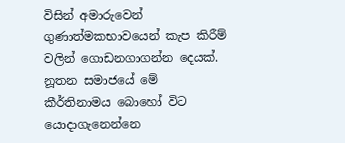විසින් අමාරුවෙන් ගුණාත්මකභාවයෙන් කැප කිරීම් වලින් ගොඩනගාගන්න දෙයක්. නූතන සමාජයේ මේ කීර්තිනාමය බොහෝ විට යොදාගැනෙන්නෙ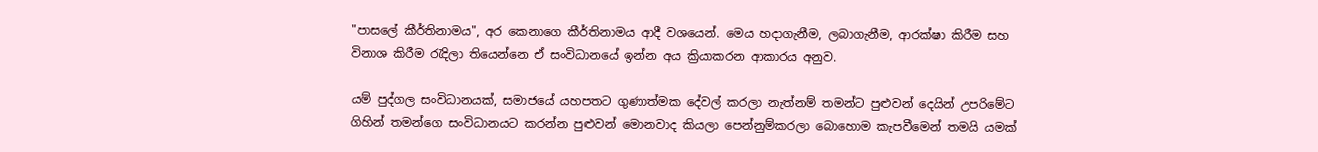"පාසලේ කීර්තිනාමය", අර කෙනාගෙ කීර්තිනාමය ආදී වශයෙන්. මෙය හදාගැනීම, ලබාගැනීම, ආරක්ෂා කිරීම සහ විනාශ කිරීම රැදිලා තියෙන්නෙ ඒ සංවිධානයේ ඉන්න අය ක්‍රියාකරන ආකාරය අනුව.

යම් පුද්ගල සංවිධානයක්, සමාජයේ යහපතට ගුණාත්මක දේවල් කරලා නැත්නම් තමන්ට පුළුවන් දෙයින් උපරිමේට ගිහින් තමන්ගෙ සංවිධානයට කරන්න පුළුවන් මොනවාද කියලා පෙන්නුම්කරලා බොහොම කැපවීමෙන් තමයි යමක්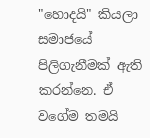"හොදයි" කියලා සමාජයේ පිලිගැනීමක් ඇති කරන්නෙ. ඒ වගේම තමයි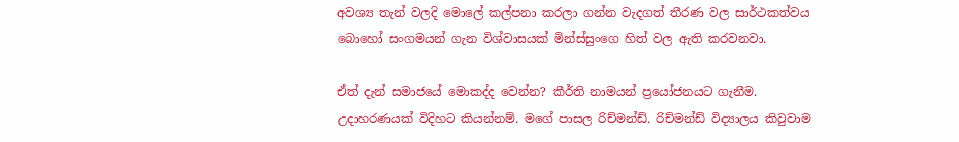අවශ්‍ය තැන් වලදි මොලේ කල්පනා කරලා ගන්න වැදගත් තීරණ වල සාර්ථකත්වය බොහෝ සංගමයන් ගැන විශ්වාසයක් මින්ස්සුංගෙ හිත් වල ඇති කරවනවා.

ඒත් දැන් සමාජයේ මොකද්ද වෙන්න? කීර්ති නාමයන් ප්‍රයෝජනයට ගැනීම. උදාහරණයක් විදිහට කියන්නම්. මගේ පාසල රිච්මන්ඩ්. රිච්මන්ඩ් විද්‍යාලය කිවුවාම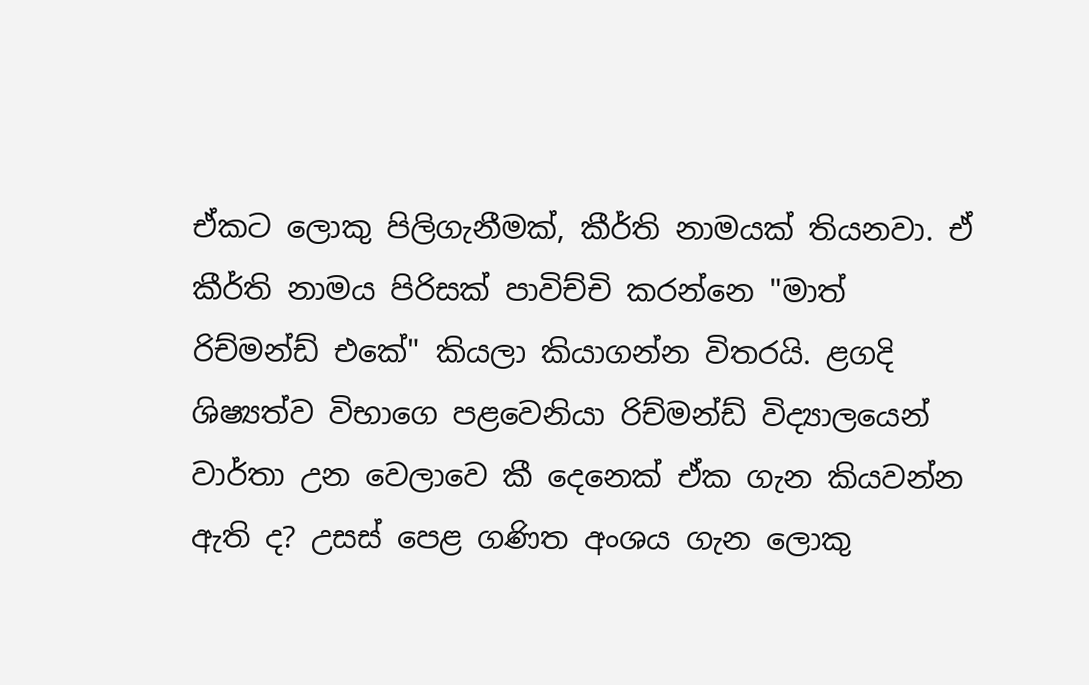ඒකට ලොකු පිලිගැනීමක්, කීර්ති නාමයක් තියනවා. ඒ කීර්ති නාමය පිරිසක් පාවිච්චි කරන්නෙ "මාත් රිච්මන්ඩ් එකේ" කියලා කියාගන්න විතරයි. ළගදි ශිෂ්‍යත්ව විභාගෙ පළවෙනියා රිච්මන්ඩ් විද්‍යාලයෙන් වාර්තා උන වෙලාවෙ කී දෙනෙක් ඒක ගැන කියවන්න ඇති ද? උසස් පෙළ ගණිත අංශය ගැන ලොකු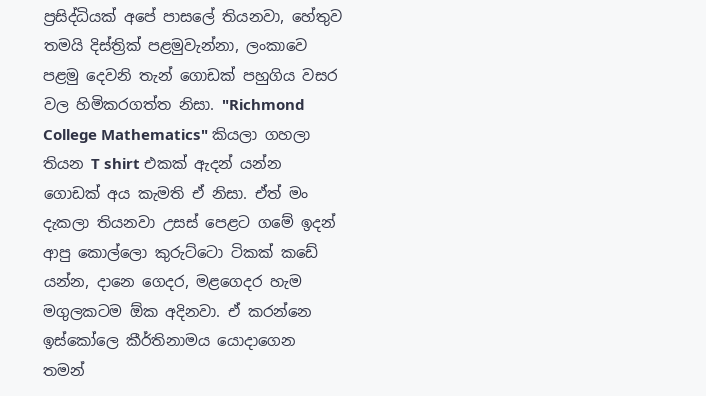ප්‍රසිද්ධියක් අපේ පාසලේ තියනවා, හේතුව තමයි දිස්ත්‍රික් පළමුවැන්නා, ලංකාවෙ පළමු දෙවනි තැන් ගොඩක් පහුගිය වසර වල හිමිකරගත්ත නිසා. "Richmond College Mathematics" කියලා ගහලා තියන T shirt එකක් ඇදන් යන්න ගොඩක් අය කැමති ඒ නිසා. ඒත් මං දැකලා තියනවා උසස් පෙළට ගමේ ඉදන් ආපු කොල්ලො කුරුට්ටො ටිකක් කඩේ යන්න, දානෙ ගෙදර, මළගෙදර හැම මගුලකටම ඕක අදිනවා. ඒ කරන්නෙ ඉස්කෝලෙ කීර්තිනාමය යොදාගෙන තමන්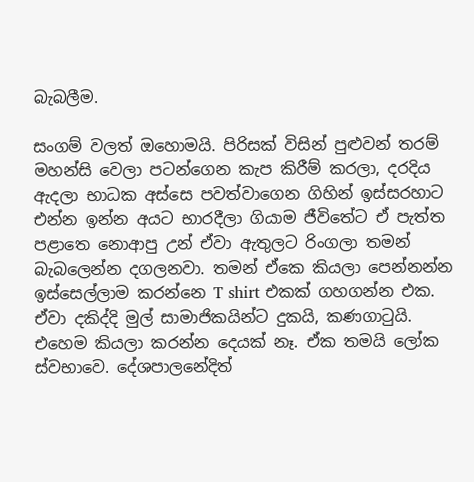බැබලීම.

සංගම් වලත් ඔහොමයි. පිරිසක් විසින් පුළුවන් තරම් මහන්සි වෙලා පටන්ගෙන කැප කිරීම් කරලා, දරදිය ඇදලා භාධක අස්සෙ පවත්වාගෙන ගිහින් ඉස්සරහාට එන්න ඉන්න අයට භාරදීලා ගියාම ජීවිතේට ඒ පැත්ත පළාතෙ නොආපු උන් ඒවා ඇතුලට රිංගලා තමන් බැබලෙන්න දගලනවා. තමන් ඒකෙ කියලා පෙන්නන්න ඉස්සෙල්ලාම කරන්නෙ T shirt එකක් ගහගන්න එක. ඒවා දකිද්දි මුල් සාමාජිකයින්ට දුකයි, කණගාටුයි. එහෙම කියලා කරන්න දෙයක් නෑ. ඒක තමයි ලෝක ස්වභාවෙ. දේශපාලනේදිත්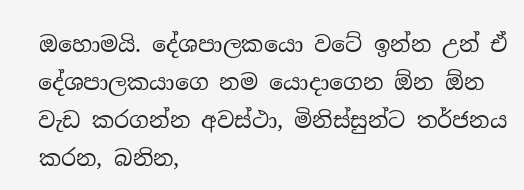ඔහොමයි. දේශපාලකයො වටේ ඉන්න උන් ඒ‍ දේශපාලකයාගෙ නම යොදාගෙන ඕන ඕන වැඩ කරගන්න අවස්ථා, මිනිස්සුන්ට තර්ජනය කරන, බනින,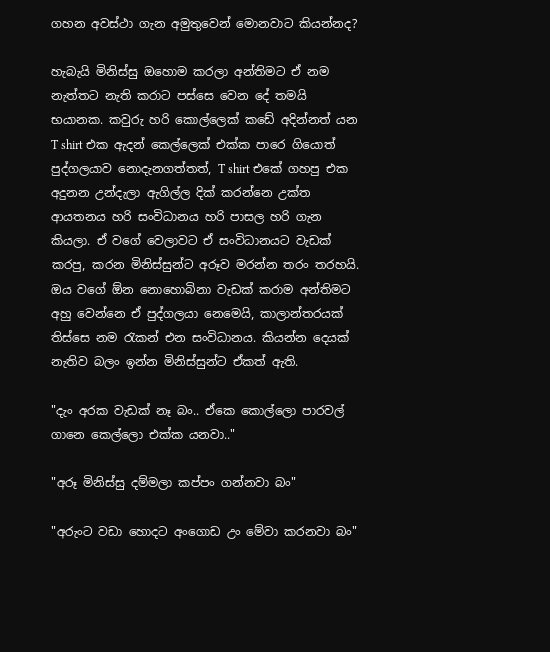ගහන අවස්ථා ගැන අමුතුවෙන් මොනවාට කියන්නද?

හැබැයි මිනිස්සු ඔහොම කරලා අන්තිමට ඒ නම නැත්තට නැති කරාට පස්සෙ වෙන දේ තමයි භයානක. කවුරු හරි කොල්ලෙක් කඩේ අදින්නත් යන T shirt එක ඇදන් කෙල්ලෙක් එක්ක පාරෙ ගියොත් පුද්ගලයාව නොදැනගත්තත්, T shirt එකේ ගහපු එක අදුනන උන්දැලා ඇගිල්ල දික් කරන්නෙ උක්ත ආයතනය හරි සංවිධානය හරි පාසල හරි ගැන කියලා. ඒ වගේ වෙලාවට ඒ සංවිධානයට වැඩක් කරපු, කරන මිනිස්සුන්ට අරූව මරන්න තරං තරහයි. ඔය වගේ ඕන නොහොබිනා වැඩක් කරාම අන්තිමට අහු වෙන්නෙ ඒ පුද්ගලයා නෙමෙයි, කාලාන්තරයක් තිස්සෙ නම රැකන් එන සංවිධානය. කියන්න දෙයක් නැතිව බලං ඉන්න මිනිස්සුන්ට ඒකත් ඇති.

"දැං අරක වැඩක් නෑ බං.. ඒකෙ කොල්ලො පාරවල් ගානෙ කෙල්ලො එක්ක යනවා.."

"අරූ මිනිස්සු දම්මලා කප්පං ගන්නවා බං"

"අරුංට වඩා හොදට අංගොඩ උං මේවා කරනවා බං"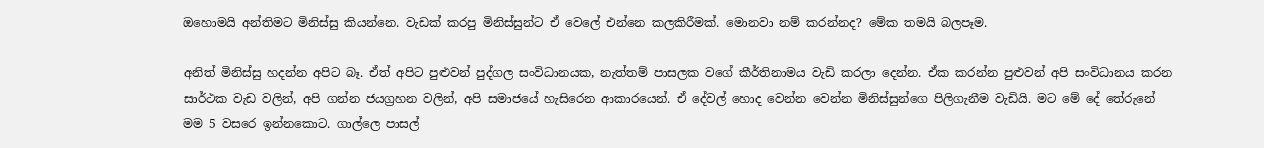ඔහොමයි අන්තිමට මිනිස්සු කියන්නෙ. වැඩක් කරපු මිනිස්සුන්ට ඒ වෙලේ එන්නෙ කලකිරීමක්. මොනවා නම් කරන්නද? මේක තමයි බලපෑම.

අනිත් මිනිස්සු හදන්න අපිට බෑ. ඒත් අපිට පුළුවන් පුද්ගල සංවිධානයක, නැත්තම් පාසලක වගේ කීර්තිනාමය වැඩි කරලා දෙන්න. ඒක කරන්න පුළුවන් අපි සංවිධානය කරන සාර්ථක වැඩ වලින්, අපි ගන්න ජයග්‍රහන වලින්, අපි සමාජයේ හැසිරෙන ආකා‍රයෙන්. ඒ දේවල් හොද වෙන්න වෙන්න මිනිස්සුන්ගෙ පිලිගැනීම වැඩියි. මට මේ දේ තේරුනේ මම 5 වසරෙ ඉන්නකොට. ගාල්ලෙ පාසල්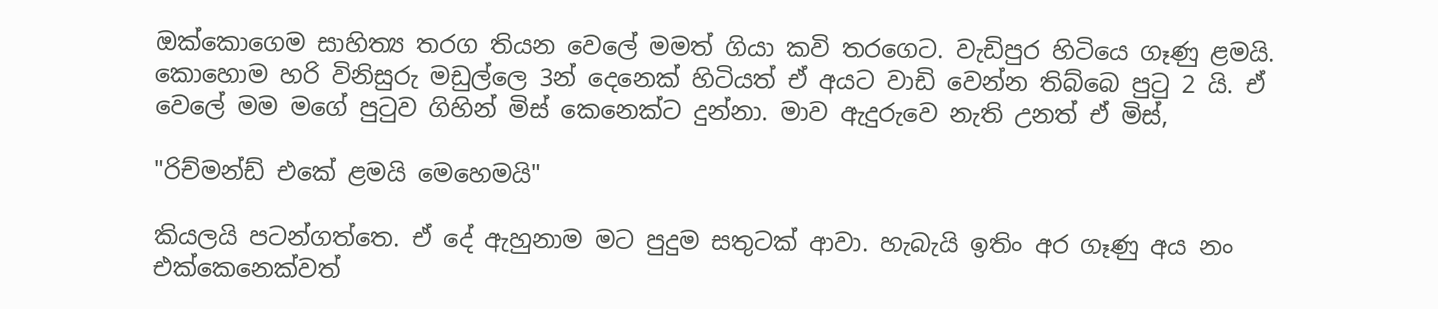ඔක්කොගෙම සාහිත්‍ය තරග තියන වෙලේ මමත් ගියා කවි තරගෙට. වැඩිපුර හිටියෙ ගෑණු ළමයි. කොහොම හරි විනිසුරු මඩුල්ලෙ 3න් දෙනෙක් හිටියත් ඒ අයට වාඩි වෙන්න තිබ්බෙ පුටු 2 යි. ඒ වෙලේ මම මගේ පුටුව ගිහින් මිස් කෙනෙක්ට දුන්නා. මාව ඇදුරුවෙ නැති උනත් ඒ මිස්,

"රිච්මන්ඩ් එකේ ළමයි මෙහෙමයි"

කියලයි පටන්ගත්තෙ. ඒ දේ ඇහුනාම මට පුදුම සතුටක් ආවා. හැබැයි ඉතිං අර ගෑණු අය නං එක්කෙනෙක්වත්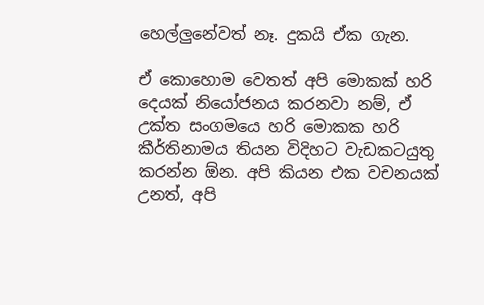හෙල්ලුනේවත් නෑ. දුකයි ඒක ගැන.

ඒ කොහොම වෙතත් අපි මොකක් හරි දෙයක් නි‍යෝජනය කරනවා නම්, ඒ උක්ත සංගමයෙ හරි මොකක හරි කීර්තිනාමය තියන විදිහට වැඩකටයුතු කරන්න ඕන. අපි කියන එක වචනයක් උනත්, අපි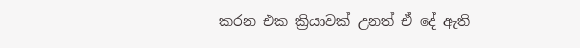කරන එක ක්‍රියාවක් උනත් ඒ දේ ඇති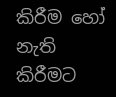කිරීම හෝ නැති කිරීමට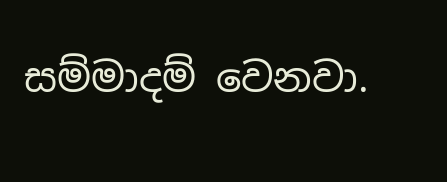සම්මාදම් වෙනවා.